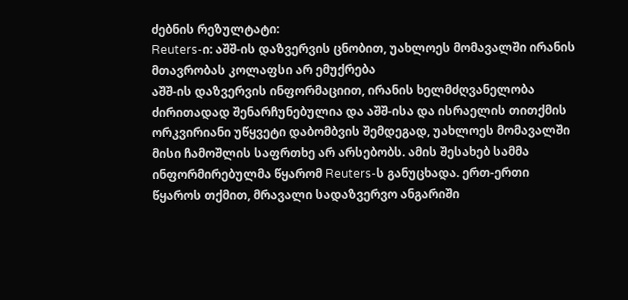ძებნის რეზულტატი:
Reuters-ი: აშშ-ის დაზვერვის ცნობით, უახლოეს მომავალში ირანის მთავრობას კოლაფსი არ ემუქრება
აშშ-ის დაზვერვის ინფორმაციით, ირანის ხელმძღვანელობა ძირითადად შენარჩუნებულია და აშშ-ისა და ისრაელის თითქმის ორკვირიანი უწყვეტი დაბომბვის შემდეგად, უახლოეს მომავალში მისი ჩამოშლის საფრთხე არ არსებობს. ამის შესახებ სამმა ინფორმირებულმა წყარომ Reuters-ს განუცხადა. ერთ-ერთი წყაროს თქმით, მრავალი სადაზვერვო ანგარიში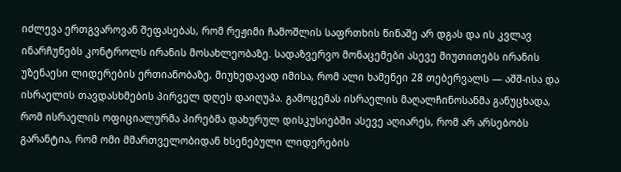იძლევა ერთგვაროვან შეფასებას, რომ რეჟიმი ჩამოშლის საფრთხის წინაშე არ დგას და ის კვლავ ინარჩუნებს კონტროლს ირანის მოსახლეობაზე. სადაზვერვო მონაცემები ასევე მიუთითებს ირანის უზენაესი ლიდერების ერთიანობაზე, მიუხედავად იმისა, რომ ალი ხამენეი 28 თებერვალს — აშშ-ისა და ისრაელის თავდასხმების პირველ დღეს დაიღუპა. გამოცემას ისრაელის მაღალჩინოსანმა განუცხადა, რომ ისრაელის ოფიციალურმა პირებმა დახურულ დისკუსიებში ასევე აღიარეს, რომ არ არსებობს გარანტია, რომ ომი მმართველობიდან ხსენებული ლიდერების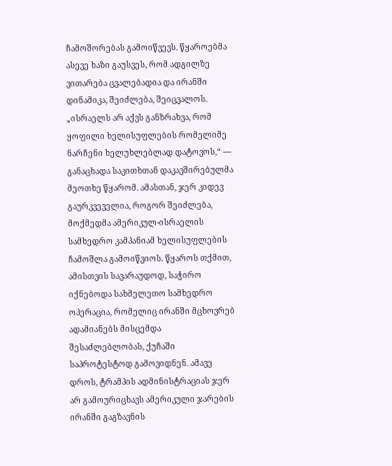ჩამოშორებას გამოიწვევს. წყაროებმა ასევე ხაზი გაუსვეს, რომ ადგილზე ვითარება ცვალებადია და ირანში დინამიკა, შეიძლება, შეიცვალოს. „ისრაელს არ აქვს განზრახვა, რომ ყოფილი ხელისუფლების რომელიმე ნარჩენი ხელუხლებლად დატოვოს,“ — განაცხადა საკითხთან დაკავშირებულმა მეოთხე წყარომ. ამასთან, ჯერ კიდევ გაურკვეველია, როგორ შეიძლება, მოქმედმა ამერიკულ-ისრაელის სამხედრო კამპანიამ ხელისუფლების ჩამოშლა გამოიწვიოს. წყაროს თქმით, ამისთვის სავარაუდოდ, საჭირო იქნებოდა სახმელეთო სამხედრო ოპერაცია, რომელიც ირანში მცხოვრებ ადამიანებს მისცემდა შესაძლებლობას, ქუჩაში საპროტესტოდ გამოვიდნენ. ამავე დროს, ტრამპის ადმინისტრაციას ჯერ არ გამოურიცხავს ამერიკული ჯარების ირანში გაგზავნის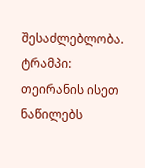შესაძლებლობა.
ტრამპი: თეირანის ისეთ ნაწილებს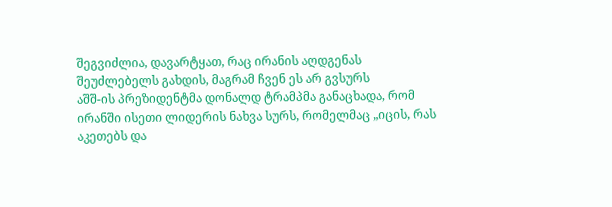შეგვიძლია, დავარტყათ, რაც ირანის აღდგენას შეუძლებელს გახდის, მაგრამ ჩვენ ეს არ გვსურს
აშშ-ის პრეზიდენტმა დონალდ ტრამპმა განაცხადა, რომ ირანში ისეთი ლიდერის ნახვა სურს, რომელმაც „იცის, რას აკეთებს და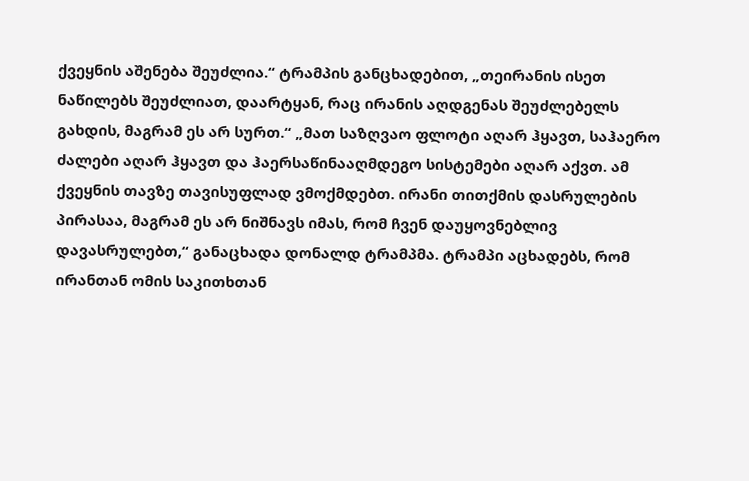ქვეყნის აშენება შეუძლია.“ ტრამპის განცხადებით, „თეირანის ისეთ ნაწილებს შეუძლიათ, დაარტყან, რაც ირანის აღდგენას შეუძლებელს გახდის, მაგრამ ეს არ სურთ.“ „მათ საზღვაო ფლოტი აღარ ჰყავთ, საჰაერო ძალები აღარ ჰყავთ და ჰაერსაწინააღმდეგო სისტემები აღარ აქვთ. ამ ქვეყნის თავზე თავისუფლად ვმოქმდებთ. ირანი თითქმის დასრულების პირასაა, მაგრამ ეს არ ნიშნავს იმას, რომ ჩვენ დაუყოვნებლივ დავასრულებთ,“ განაცხადა დონალდ ტრამპმა. ტრამპი აცხადებს, რომ ირანთან ომის საკითხთან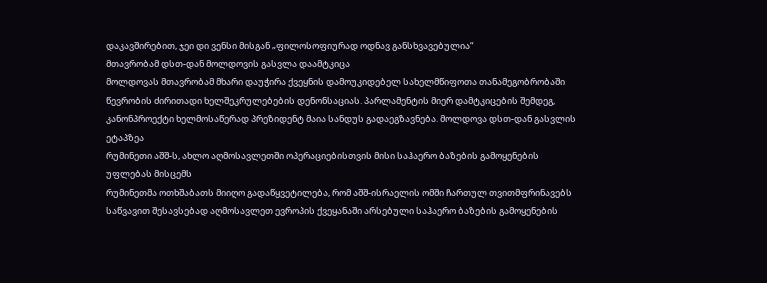დაკავშირებით, ჯეი დი ვენსი მისგან „ფილოსოფიურად ოდნავ განსხვავებულია“
მთავრობამ დსთ-დან მოლდოვის გასვლა დაამტკიცა
მოლდოვას მთავრობამ მხარი დაუჭირა ქვეყნის დამოუკიდებელ სახელმწიფოთა თანამეგობრობაში წევრობის ძირითადი ხელშეკრულებების დენონსაციას. პარლამენტის მიერ დამტკიცების შემდეგ, კანონპროექტი ხელმოსაწერად პრეზიდენტ მაია სანდუს გადაეგზავნება. მოლდოვა დსთ-დან გასვლის ეტაპზეა
რუმინეთი აშშ-ს, ახლო აღმოსავლეთში ოპერაციებისთვის მისი საჰაერო ბაზების გამოყენების უფლებას მისცემს
რუმინეთმა ოთხშაბათს მიიღო გადაწყვეტილება, რომ აშშ-ისრაელის ომში ჩართულ თვითმფრინავებს საწვავით შესავსებად აღმოსავლეთ ევროპის ქვეყანაში არსებული საჰაერო ბაზების გამოყენების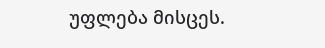უფლება მისცეს.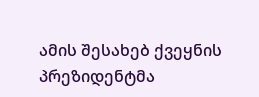ამის შესახებ ქვეყნის პრეზიდენტმა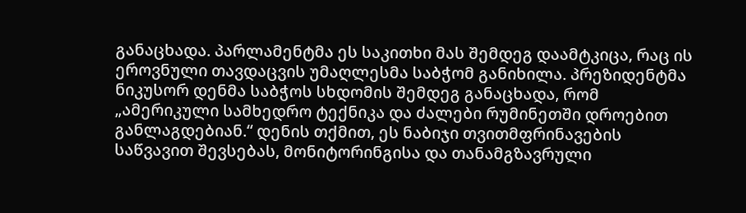განაცხადა. პარლამენტმა ეს საკითხი მას შემდეგ დაამტკიცა, რაც ის ეროვნული თავდაცვის უმაღლესმა საბჭომ განიხილა. პრეზიდენტმა ნიკუსორ დენმა საბჭოს სხდომის შემდეგ განაცხადა, რომ „ამერიკული სამხედრო ტექნიკა და ძალები რუმინეთში დროებით განლაგდებიან.“ დენის თქმით, ეს ნაბიჯი თვითმფრინავების საწვავით შევსებას, მონიტორინგისა და თანამგზავრული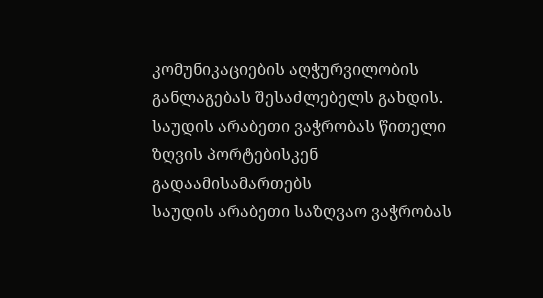კომუნიკაციების აღჭურვილობის განლაგებას შესაძლებელს გახდის.
საუდის არაბეთი ვაჭრობას წითელი ზღვის პორტებისკენ გადაამისამართებს
საუდის არაბეთი საზღვაო ვაჭრობას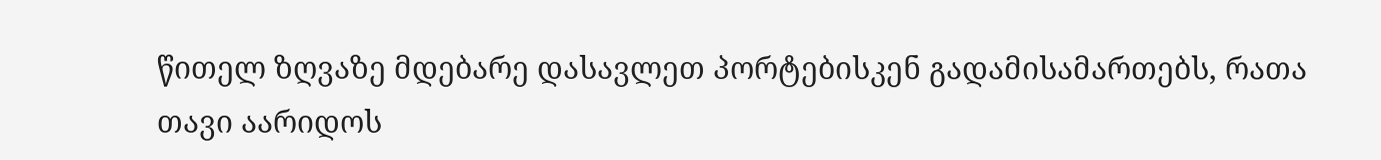წითელ ზღვაზე მდებარე დასავლეთ პორტებისკენ გადამისამართებს, რათა თავი აარიდოს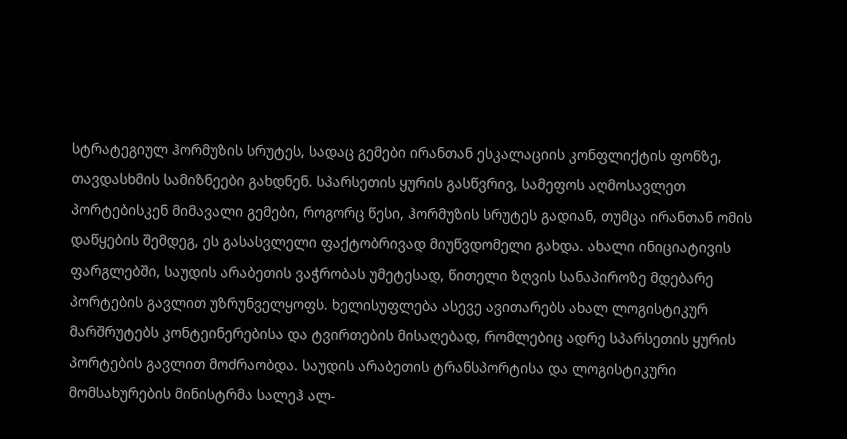სტრატეგიულ ჰორმუზის სრუტეს, სადაც გემები ირანთან ესკალაციის კონფლიქტის ფონზე, თავდასხმის სამიზნეები გახდნენ. სპარსეთის ყურის გასწვრივ, სამეფოს აღმოსავლეთ პორტებისკენ მიმავალი გემები, როგორც წესი, ჰორმუზის სრუტეს გადიან, თუმცა ირანთან ომის დაწყების შემდეგ, ეს გასასვლელი ფაქტობრივად მიუწვდომელი გახდა. ახალი ინიციატივის ფარგლებში, საუდის არაბეთის ვაჭრობას უმეტესად, წითელი ზღვის სანაპიროზე მდებარე პორტების გავლით უზრუნველყოფს. ხელისუფლება ასევე ავითარებს ახალ ლოგისტიკურ მარშრუტებს კონტეინერებისა და ტვირთების მისაღებად, რომლებიც ადრე სპარსეთის ყურის პორტების გავლით მოძრაობდა. საუდის არაბეთის ტრანსპორტისა და ლოგისტიკური მომსახურების მინისტრმა სალეჰ ალ-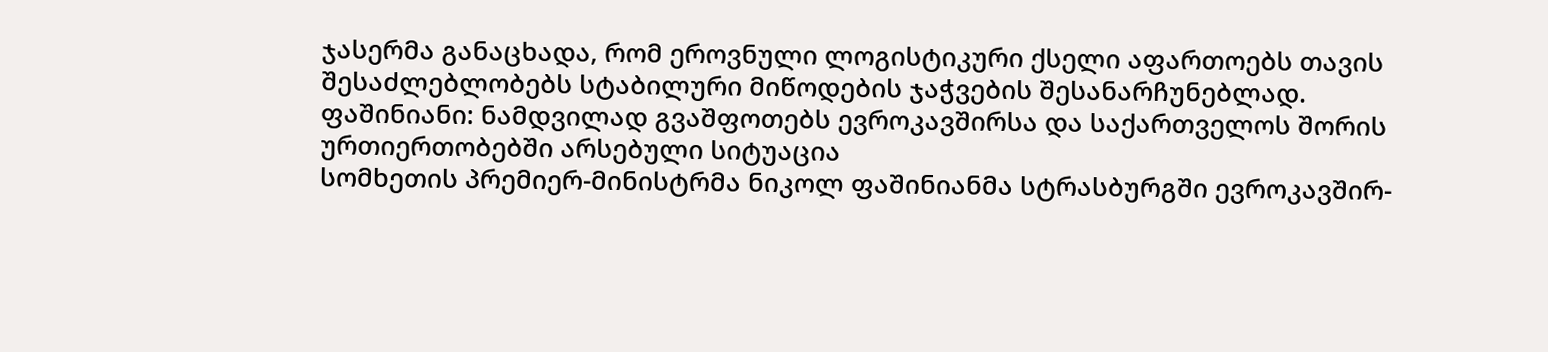ჯასერმა განაცხადა, რომ ეროვნული ლოგისტიკური ქსელი აფართოებს თავის შესაძლებლობებს სტაბილური მიწოდების ჯაჭვების შესანარჩუნებლად.
ფაშინიანი: ნამდვილად გვაშფოთებს ევროკავშირსა და საქართველოს შორის ურთიერთობებში არსებული სიტუაცია
სომხეთის პრემიერ-მინისტრმა ნიკოლ ფაშინიანმა სტრასბურგში ევროკავშირ-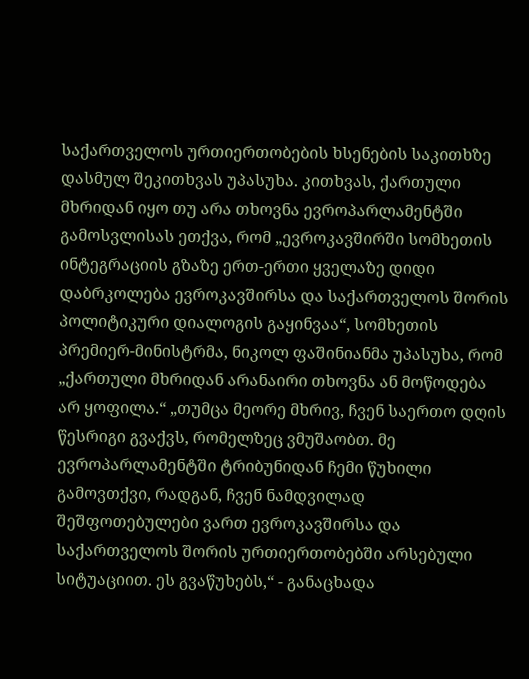საქართველოს ურთიერთობების ხსენების საკითხზე დასმულ შეკითხვას უპასუხა. კითხვას, ქართული მხრიდან იყო თუ არა თხოვნა ევროპარლამენტში გამოსვლისას ეთქვა, რომ „ევროკავშირში სომხეთის ინტეგრაციის გზაზე ერთ-ერთი ყველაზე დიდი დაბრკოლება ევროკავშირსა და საქართველოს შორის პოლიტიკური დიალოგის გაყინვაა“, სომხეთის პრემიერ-მინისტრმა, ნიკოლ ფაშინიანმა უპასუხა, რომ „ქართული მხრიდან არანაირი თხოვნა ან მოწოდება არ ყოფილა.“ „თუმცა მეორე მხრივ, ჩვენ საერთო დღის წესრიგი გვაქვს, რომელზეც ვმუშაობთ. მე ევროპარლამენტში ტრიბუნიდან ჩემი წუხილი გამოვთქვი, რადგან, ჩვენ ნამდვილად შეშფოთებულები ვართ ევროკავშირსა და საქართველოს შორის ურთიერთობებში არსებული სიტუაციით. ეს გვაწუხებს,“ - განაცხადა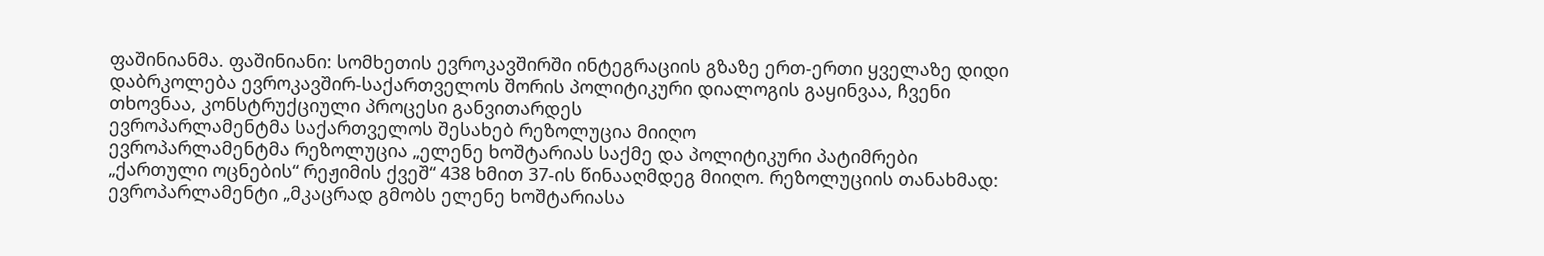ფაშინიანმა. ფაშინიანი: სომხეთის ევროკავშირში ინტეგრაციის გზაზე ერთ-ერთი ყველაზე დიდი დაბრკოლება ევროკავშირ-საქართველოს შორის პოლიტიკური დიალოგის გაყინვაა, ჩვენი თხოვნაა, კონსტრუქციული პროცესი განვითარდეს
ევროპარლამენტმა საქართველოს შესახებ რეზოლუცია მიიღო
ევროპარლამენტმა რეზოლუცია „ელენე ხოშტარიას საქმე და პოლიტიკური პატიმრები „ქართული ოცნების“ რეჟიმის ქვეშ“ 438 ხმით 37-ის წინააღმდეგ მიიღო. რეზოლუციის თანახმად: ევროპარლამენტი „მკაცრად გმობს ელენე ხოშტარიასა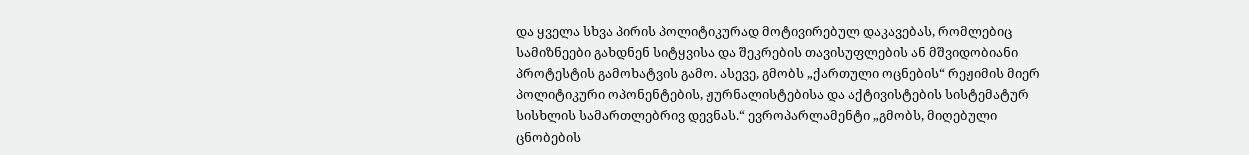და ყველა სხვა პირის პოლიტიკურად მოტივირებულ დაკავებას, რომლებიც სამიზნეები გახდნენ სიტყვისა და შეკრების თავისუფლების ან მშვიდობიანი პროტესტის გამოხატვის გამო. ასევე, გმობს „ქართული ოცნების“ რეჟიმის მიერ პოლიტიკური ოპონენტების, ჟურნალისტებისა და აქტივისტების სისტემატურ სისხლის სამართლებრივ დევნას.“ ევროპარლამენტი „გმობს, მიღებული ცნობების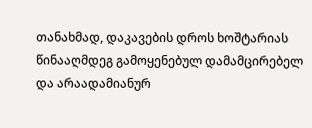თანახმად, დაკავების დროს ხოშტარიას წინააღმდეგ გამოყენებულ დამამცირებელ და არაადამიანურ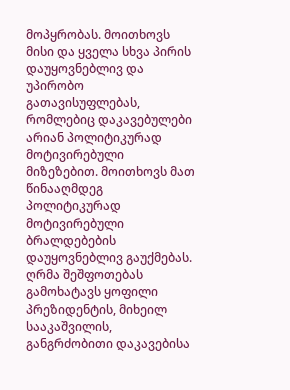მოპყრობას. მოითხოვს მისი და ყველა სხვა პირის დაუყოვნებლივ და უპირობო გათავისუფლებას, რომლებიც დაკავებულები არიან პოლიტიკურად მოტივირებული მიზეზებით. მოითხოვს მათ წინააღმდეგ პოლიტიკურად მოტივირებული ბრალდებების დაუყოვნებლივ გაუქმებას. ღრმა შეშფოთებას გამოხატავს ყოფილი პრეზიდენტის, მიხეილ სააკაშვილის, განგრძობითი დაკავებისა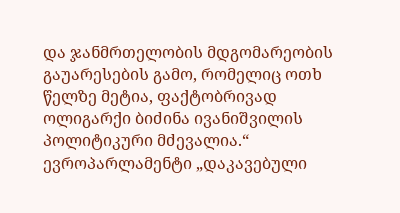და ჯანმრთელობის მდგომარეობის გაუარესების გამო, რომელიც ოთხ წელზე მეტია, ფაქტობრივად ოლიგარქი ბიძინა ივანიშვილის პოლიტიკური მძევალია.“ ევროპარლამენტი „დაკავებული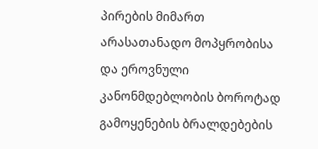პირების მიმართ არასათანადო მოპყრობისა და ეროვნული კანონმდებლობის ბოროტად გამოყენების ბრალდებების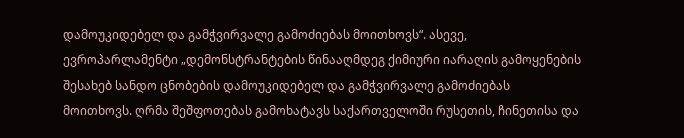დამოუკიდებელ და გამჭვირვალე გამოძიებას მოითხოვს“. ასევე, ევროპარლამენტი „დემონსტრანტების წინააღმდეგ ქიმიური იარაღის გამოყენების შესახებ სანდო ცნობების დამოუკიდებელ და გამჭვირვალე გამოძიებას მოითხოვს. ღრმა შეშფოთებას გამოხატავს საქართველოში რუსეთის, ჩინეთისა და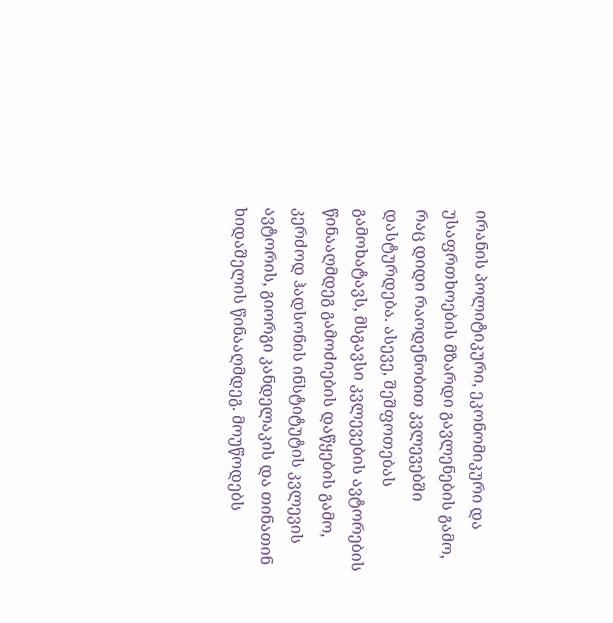ირანის პოლიტიკური, ეკონომიკური და უსაფრთხოების მზარდი გავლენების გამო, რაც დიდი რაოდენობით კვლევებში დასტურდება. ასევე, შეშფოთებას გამოხატავს, მსგავსი კვლევების ავტორების წინააღმდეგ გამოძიების დაწყების გამო, კერძოდ ჰადსონის ინსტიტუტის კვლევის ავტორის, გიორგი კანდელაკის და თინათინ ხიდაშელის წინააღმდეგ. მოუწოდებს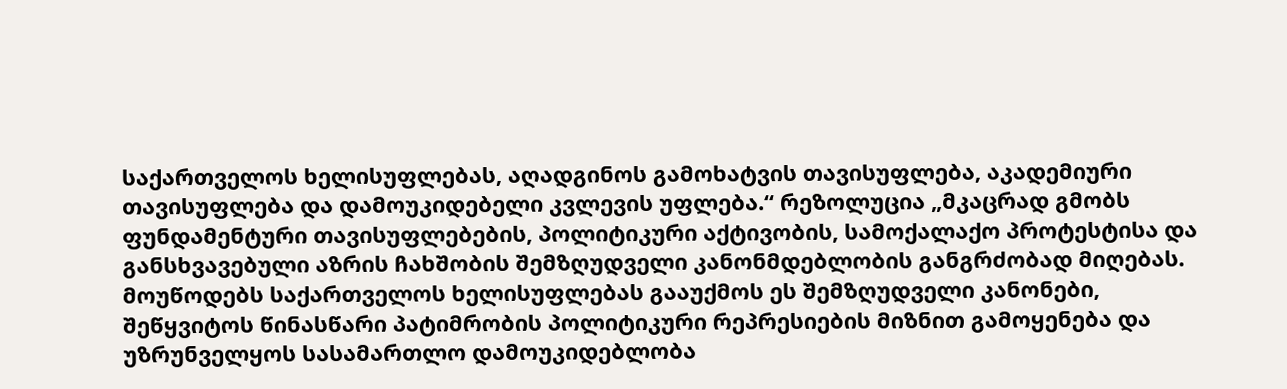საქართველოს ხელისუფლებას, აღადგინოს გამოხატვის თავისუფლება, აკადემიური თავისუფლება და დამოუკიდებელი კვლევის უფლება.“ რეზოლუცია „მკაცრად გმობს ფუნდამენტური თავისუფლებების, პოლიტიკური აქტივობის, სამოქალაქო პროტესტისა და განსხვავებული აზრის ჩახშობის შემზღუდველი კანონმდებლობის განგრძობად მიღებას. მოუწოდებს საქართველოს ხელისუფლებას გააუქმოს ეს შემზღუდველი კანონები, შეწყვიტოს წინასწარი პატიმრობის პოლიტიკური რეპრესიების მიზნით გამოყენება და უზრუნველყოს სასამართლო დამოუკიდებლობა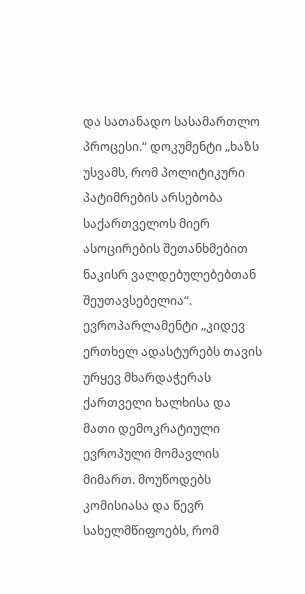და სათანადო სასამართლო პროცესი.“ დოკუმენტი „ხაზს უსვამს, რომ პოლიტიკური პატიმრების არსებობა საქართველოს მიერ ასოცირების შეთანხმებით ნაკისრ ვალდებულებებთან შეუთავსებელია“. ევროპარლამენტი „კიდევ ერთხელ ადასტურებს თავის ურყევ მხარდაჭერას ქართველი ხალხისა და მათი დემოკრატიული ევროპული მომავლის მიმართ. მოუწოდებს კომისიასა და წევრ სახელმწიფოებს, რომ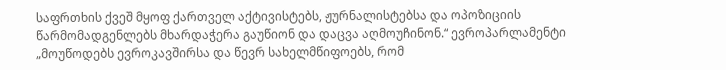საფრთხის ქვეშ მყოფ ქართველ აქტივისტებს, ჟურნალისტებსა და ოპოზიციის წარმომადგენლებს მხარდაჭერა გაუწიონ და დაცვა აღმოუჩინონ.“ ევროპარლამენტი „მოუწოდებს ევროკავშირსა და წევრ სახელმწიფოებს, რომ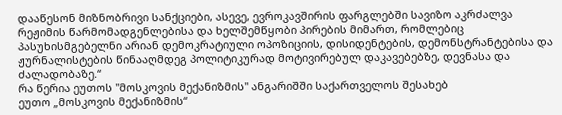დააწესონ მიზნობრივი სანქციები, ასევე, ევროკავშირის ფარგლებში სავიზო აკრძალვა რეჟიმის წარმომადგენლებისა და ხელშემწყობი პირების მიმართ, რომლებიც პასუხისმგებელნი არიან დემოკრატიული ოპოზიციის, დისიდენტების, დემონსტრანტებისა და ჟურნალისტების წინააღმდეგ პოლიტიკურად მოტივირებულ დაკავებებზე, დევნასა და ძალადობაზე.“
რა წერია ეუთოს "მოსკოვის მექანიზმის" ანგარიშში საქართველოს შესახებ
ეუთო „მოსკოვის მექანიზმის“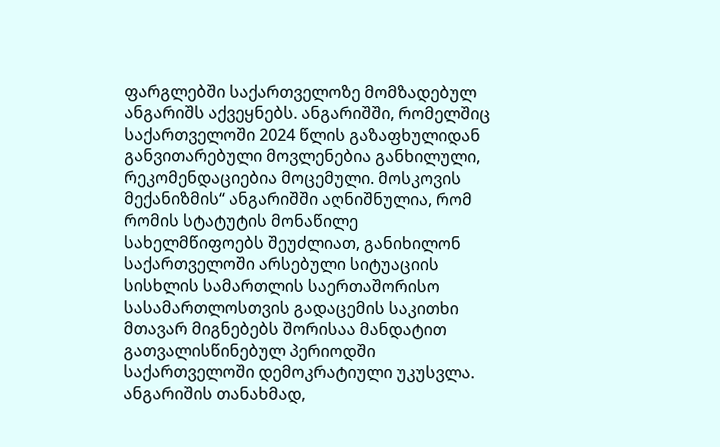ფარგლებში საქართველოზე მომზადებულ ანგარიშს აქვეყნებს. ანგარიშში, რომელშიც საქართველოში 2024 წლის გაზაფხულიდან განვითარებული მოვლენებია განხილული, რეკომენდაციებია მოცემული. მოსკოვის მექანიზმის“ ანგარიშში აღნიშნულია, რომ რომის სტატუტის მონაწილე სახელმწიფოებს შეუძლიათ, განიხილონ საქართველოში არსებული სიტუაციის სისხლის სამართლის საერთაშორისო სასამართლოსთვის გადაცემის საკითხი მთავარ მიგნებებს შორისაა მანდატით გათვალისწინებულ პერიოდში საქართველოში დემოკრატიული უკუსვლა. ანგარიშის თანახმად,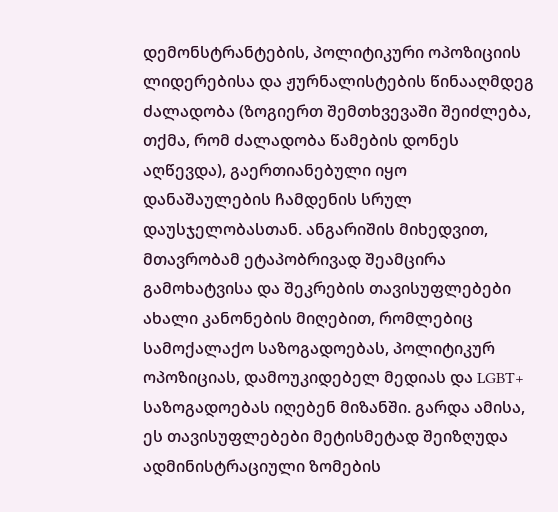დემონსტრანტების, პოლიტიკური ოპოზიციის ლიდერებისა და ჟურნალისტების წინააღმდეგ ძალადობა (ზოგიერთ შემთხვევაში შეიძლება, თქმა, რომ ძალადობა წამების დონეს აღწევდა), გაერთიანებული იყო დანაშაულების ჩამდენის სრულ დაუსჯელობასთან. ანგარიშის მიხედვით, მთავრობამ ეტაპობრივად შეამცირა გამოხატვისა და შეკრების თავისუფლებები ახალი კანონების მიღებით, რომლებიც სამოქალაქო საზოგადოებას, პოლიტიკურ ოპოზიციას, დამოუკიდებელ მედიას და LGBT+ საზოგადოებას იღებენ მიზანში. გარდა ამისა, ეს თავისუფლებები მეტისმეტად შეიზღუდა ადმინისტრაციული ზომების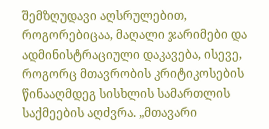შემზღუდავი აღსრულებით, როგორებიცაა, მაღალი ჯარიმები და ადმინისტრაციული დაკავება, ისევე, როგორც მთავრობის კრიტიკოსების წინააღმდეგ სისხლის სამართლის საქმეების აღძვრა. „მთავარი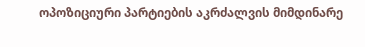ოპოზიციური პარტიების აკრძალვის მიმდინარე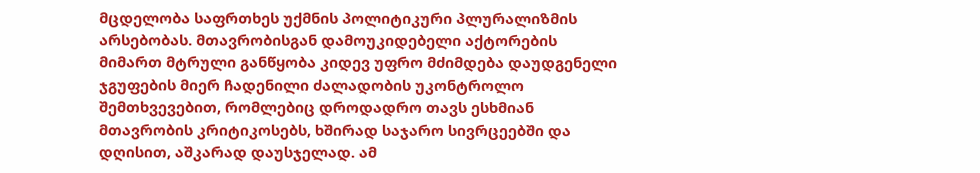მცდელობა საფრთხეს უქმნის პოლიტიკური პლურალიზმის არსებობას. მთავრობისგან დამოუკიდებელი აქტორების მიმართ მტრული განწყობა კიდევ უფრო მძიმდება დაუდგენელი ჯგუფების მიერ ჩადენილი ძალადობის უკონტროლო შემთხვევებით, რომლებიც დროდადრო თავს ესხმიან მთავრობის კრიტიკოსებს, ხშირად საჯარო სივრცეებში და დღისით, აშკარად დაუსჯელად. ამ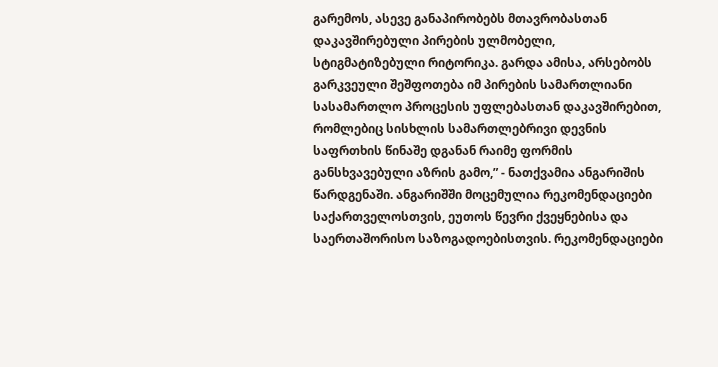გარემოს, ასევე განაპირობებს მთავრობასთან დაკავშირებული პირების ულმობელი, სტიგმატიზებული რიტორიკა. გარდა ამისა, არსებობს გარკვეული შეშფოთება იმ პირების სამართლიანი სასამართლო პროცესის უფლებასთან დაკავშირებით, რომლებიც სისხლის სამართლებრივი დევნის საფრთხის წინაშე დგანან რაიმე ფორმის განსხვავებული აზრის გამო,” - ნათქვამია ანგარიშის წარდგენაში. ანგარიშში მოცემულია რეკომენდაციები საქართველოსთვის, ეუთოს წევრი ქვეყნებისა და საერთაშორისო საზოგადოებისთვის. რეკომენდაციები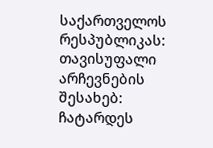საქართველოს რესპუბლიკას: თავისუფალი არჩევნების შესახებ: ჩატარდეს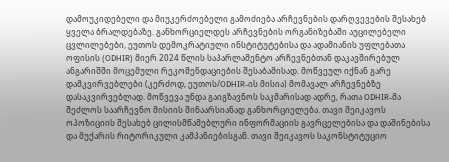დამოუკიდებელი და მიუკერძოებელი გამოძიება არჩევნების დარღვევების შესახებ ყველა ბრალდებაზე. განხორციელდეს არჩევნების ორგანიზებაში აუცილებელი ცვლილებები, ეუთოს დემოკრატიული ინსტიტუტებისა და ადამიანის უფლებათა ოფისის (ODHIR) მიერ 2024 წლის საპარლამენტო არჩევნებთან დაკავშირებულ ანგარიშში მოცემული რეკომენდაციების შესაბამისად. მოწვეულ იქნან გარე დამკვირვებლები (კერძოდ, ეუთოს/ODHIR-ის მისია) მომავალ არჩევნებზე დასაკვირვებლად. მოწვევა უნდა გაიგზავნოს საკმარისად ადრე, რათა ODHIR-მა შეძლოს საარჩევნო მისიის შინაარსიანად განხორციელება. თავი შეიკავოს ოპოზიციის შესახებ ცილისმწამებლური ინფორმაციის გავრცელებისა და დაშინებისა და მუქარის რიტორიკული კამპანიებისგან. თავი შეიკავოს საკონსტიტუციო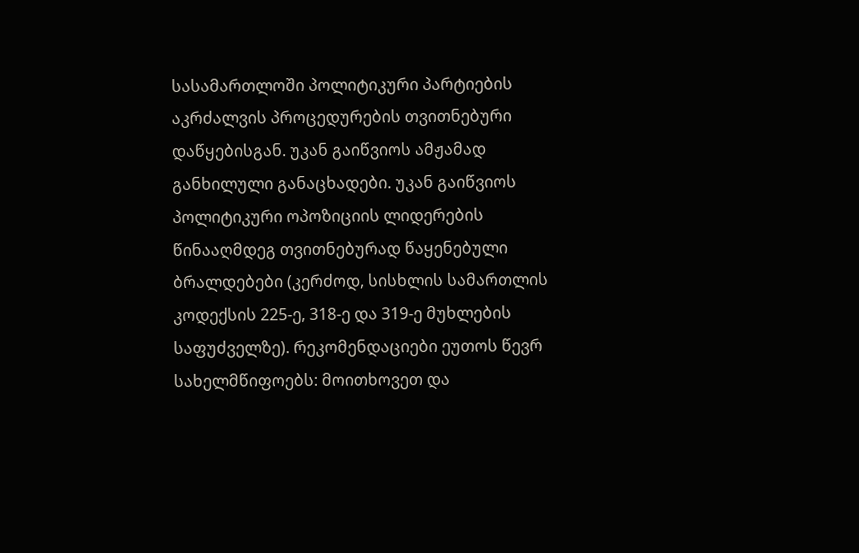სასამართლოში პოლიტიკური პარტიების აკრძალვის პროცედურების თვითნებური დაწყებისგან. უკან გაიწვიოს ამჟამად განხილული განაცხადები. უკან გაიწვიოს პოლიტიკური ოპოზიციის ლიდერების წინააღმდეგ თვითნებურად წაყენებული ბრალდებები (კერძოდ, სისხლის სამართლის კოდექსის 225-ე, 318-ე და 319-ე მუხლების საფუძველზე). რეკომენდაციები ეუთოს წევრ სახელმწიფოებს: მოითხოვეთ და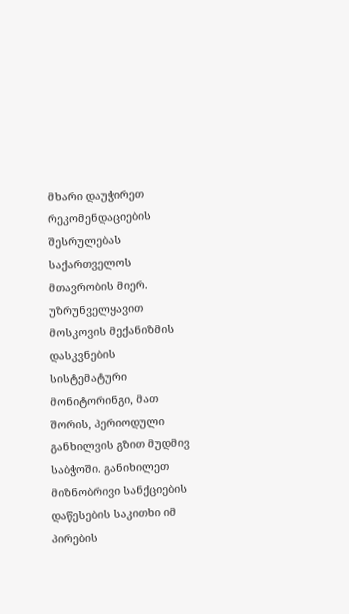მხარი დაუჭირეთ რეკომენდაციების შესრულებას საქართველოს მთავრობის მიერ. უზრუნველყავით მოსკოვის მექანიზმის დასკვნების სისტემატური მონიტორინგი, მათ შორის, პერიოდული განხილვის გზით მუდმივ საბჭოში. განიხილეთ მიზნობრივი სანქციების დაწესების საკითხი იმ პირების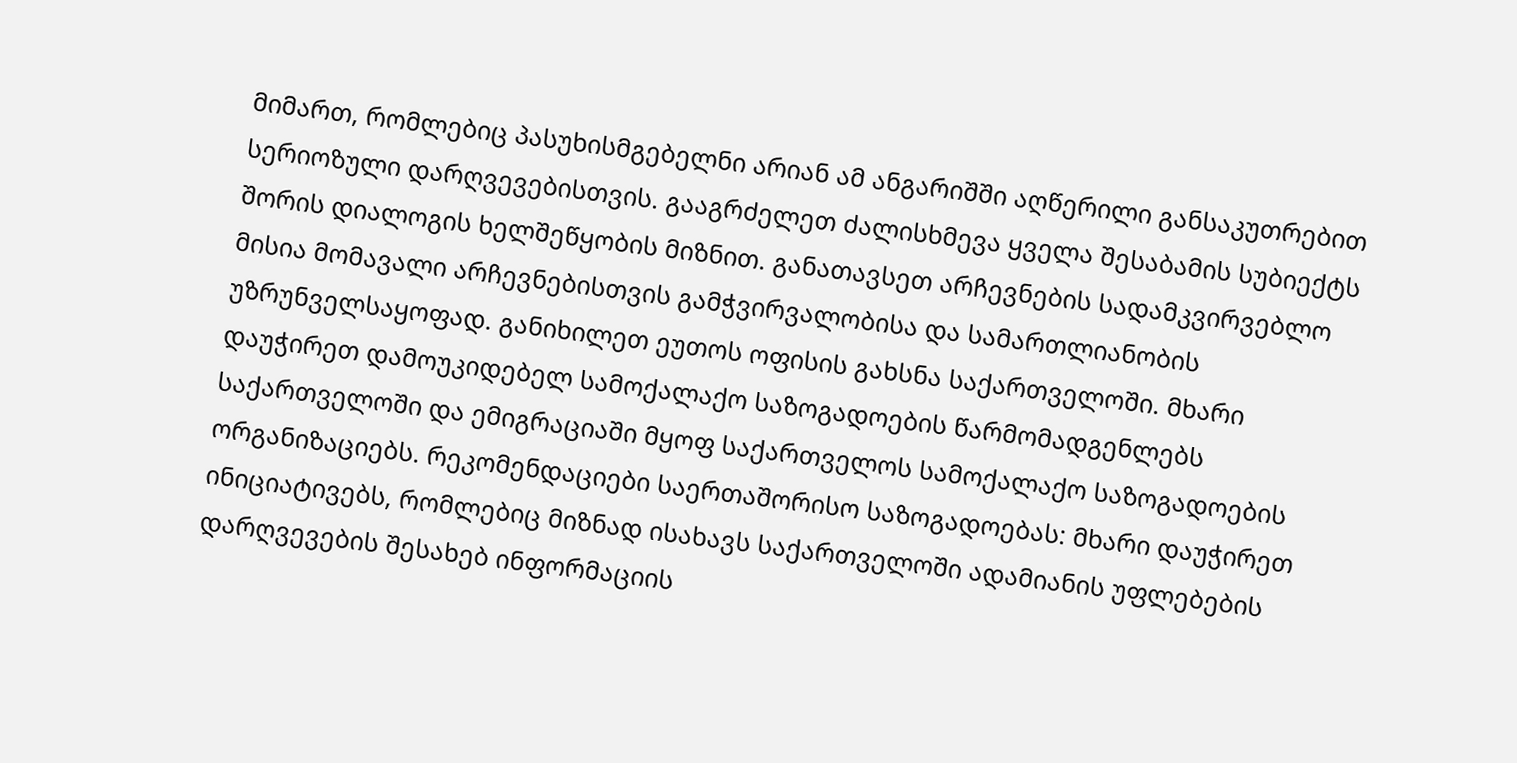მიმართ, რომლებიც პასუხისმგებელნი არიან ამ ანგარიშში აღწერილი განსაკუთრებით სერიოზული დარღვევებისთვის. გააგრძელეთ ძალისხმევა ყველა შესაბამის სუბიექტს შორის დიალოგის ხელშეწყობის მიზნით. განათავსეთ არჩევნების სადამკვირვებლო მისია მომავალი არჩევნებისთვის გამჭვირვალობისა და სამართლიანობის უზრუნველსაყოფად. განიხილეთ ეუთოს ოფისის გახსნა საქართველოში. მხარი დაუჭირეთ დამოუკიდებელ სამოქალაქო საზოგადოების წარმომადგენლებს საქართველოში და ემიგრაციაში მყოფ საქართველოს სამოქალაქო საზოგადოების ორგანიზაციებს. რეკომენდაციები საერთაშორისო საზოგადოებას: მხარი დაუჭირეთ ინიციატივებს, რომლებიც მიზნად ისახავს საქართველოში ადამიანის უფლებების დარღვევების შესახებ ინფორმაციის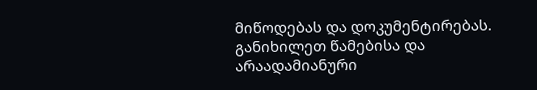მიწოდებას და დოკუმენტირებას. განიხილეთ წამებისა და არაადამიანური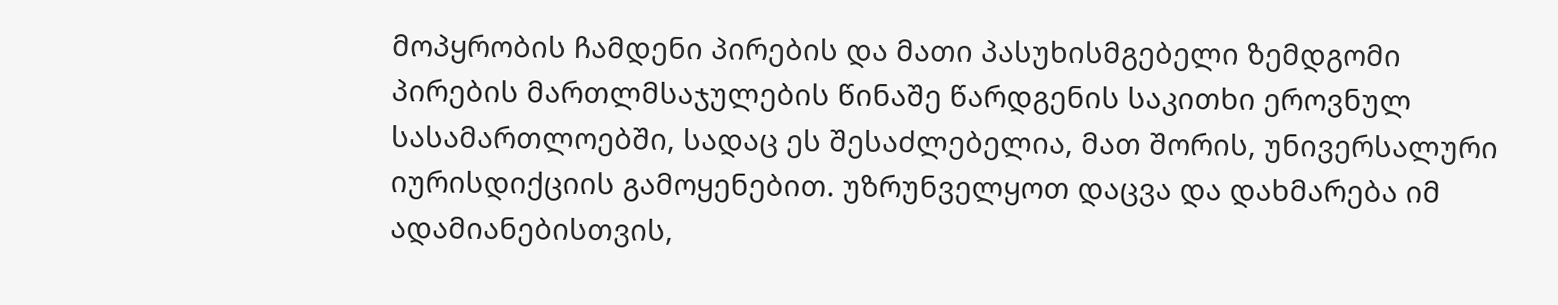მოპყრობის ჩამდენი პირების და მათი პასუხისმგებელი ზემდგომი პირების მართლმსაჯულების წინაშე წარდგენის საკითხი ეროვნულ სასამართლოებში, სადაც ეს შესაძლებელია, მათ შორის, უნივერსალური იურისდიქციის გამოყენებით. უზრუნველყოთ დაცვა და დახმარება იმ ადამიანებისთვის,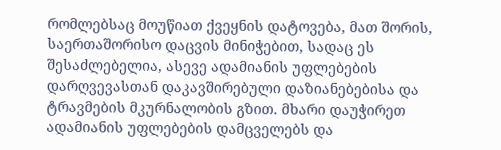რომლებსაც მოუწიათ ქვეყნის დატოვება, მათ შორის, საერთაშორისო დაცვის მინიჭებით, სადაც ეს შესაძლებელია, ასევე ადამიანის უფლებების დარღვევასთან დაკავშირებული დაზიანებებისა და ტრავმების მკურნალობის გზით. მხარი დაუჭირეთ ადამიანის უფლებების დამცველებს და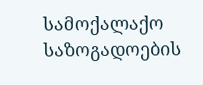სამოქალაქო საზოგადოების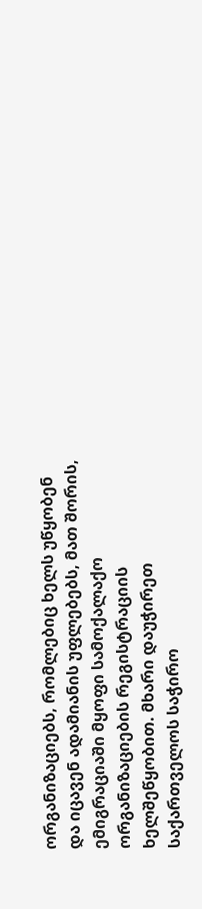ორგანიზაციებს, რომლებიც ხელს უწყობენ და იცავენ ადამიანის უფლებებს, მათ შორის, ემიგრაციაში მყოფი სამოქალაქო ორგანიზაციების რეგისტრაციის ხელშეწყობით. მხარი დაუჭირეთ საქართველოს საჭირო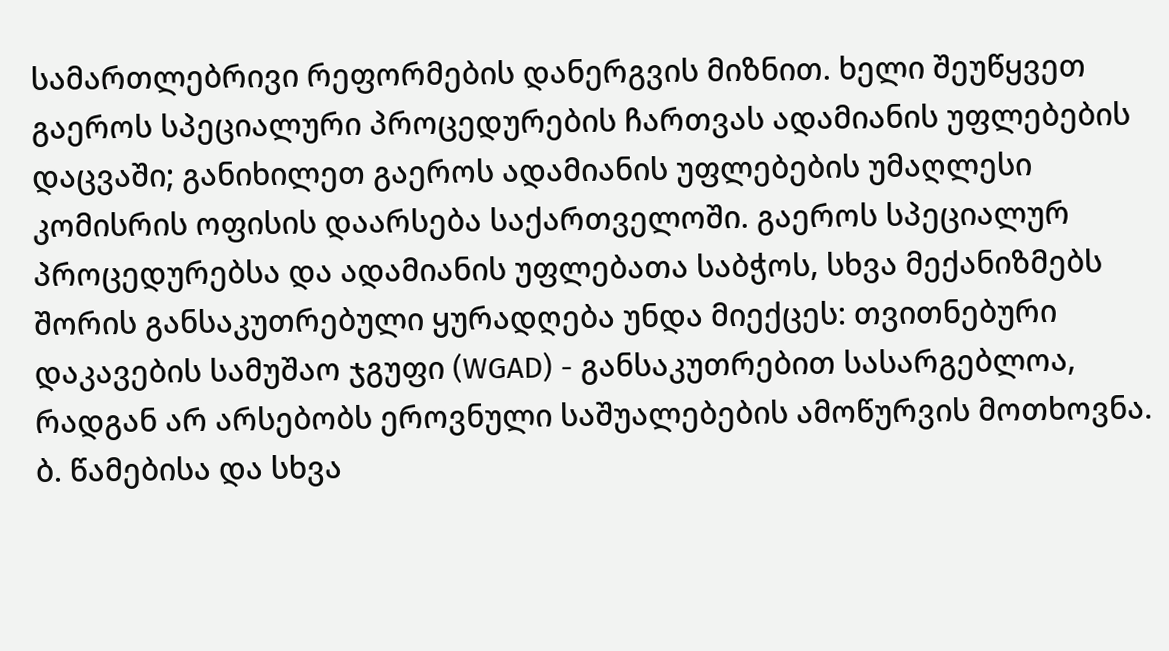სამართლებრივი რეფორმების დანერგვის მიზნით. ხელი შეუწყვეთ გაეროს სპეციალური პროცედურების ჩართვას ადამიანის უფლებების დაცვაში; განიხილეთ გაეროს ადამიანის უფლებების უმაღლესი კომისრის ოფისის დაარსება საქართველოში. გაეროს სპეციალურ პროცედურებსა და ადამიანის უფლებათა საბჭოს, სხვა მექანიზმებს შორის განსაკუთრებული ყურადღება უნდა მიექცეს: თვითნებური დაკავების სამუშაო ჯგუფი (WGAD) - განსაკუთრებით სასარგებლოა, რადგან არ არსებობს ეროვნული საშუალებების ამოწურვის მოთხოვნა. ბ. წამებისა და სხვა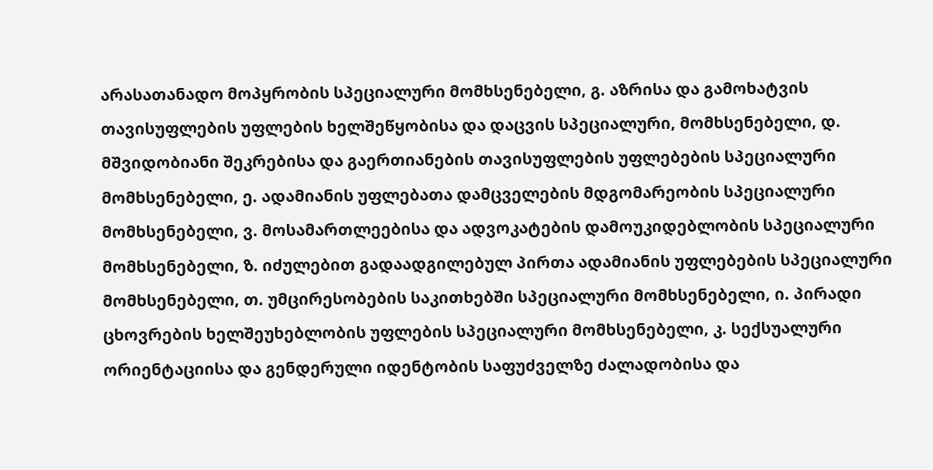არასათანადო მოპყრობის სპეციალური მომხსენებელი, გ. აზრისა და გამოხატვის თავისუფლების უფლების ხელშეწყობისა და დაცვის სპეციალური, მომხსენებელი, დ. მშვიდობიანი შეკრებისა და გაერთიანების თავისუფლების უფლებების სპეციალური მომხსენებელი, ე. ადამიანის უფლებათა დამცველების მდგომარეობის სპეციალური მომხსენებელი, ვ. მოსამართლეებისა და ადვოკატების დამოუკიდებლობის სპეციალური მომხსენებელი, ზ. იძულებით გადაადგილებულ პირთა ადამიანის უფლებების სპეციალური მომხსენებელი, თ. უმცირესობების საკითხებში სპეციალური მომხსენებელი, ი. პირადი ცხოვრების ხელშეუხებლობის უფლების სპეციალური მომხსენებელი, კ. სექსუალური ორიენტაციისა და გენდერული იდენტობის საფუძველზე ძალადობისა და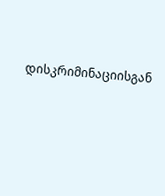დისკრიმინაციისგან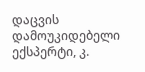დაცვის დამოუკიდებელი ექსპერტი, კ.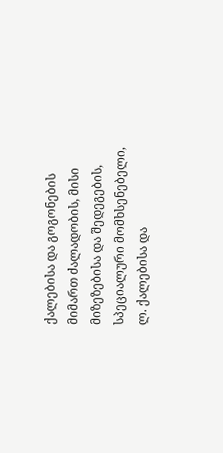ქალებისა და გოგონების მიმართ ძალადობის, მისი მიზეზებისა და შედეგების, სპეციალური მომხსენებელი, ლ. ქალებისა და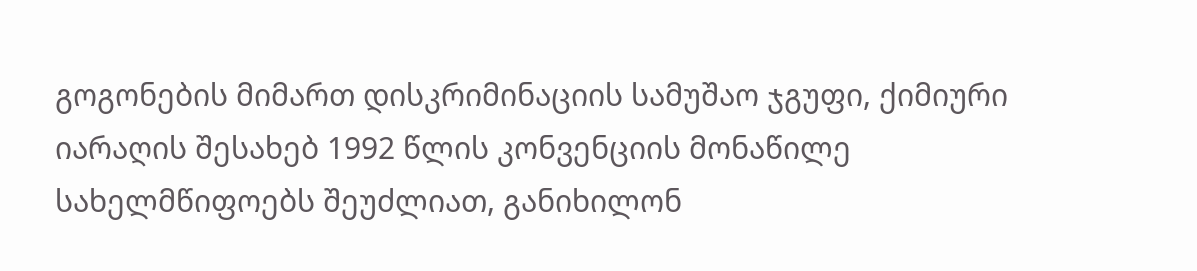გოგონების მიმართ დისკრიმინაციის სამუშაო ჯგუფი, ქიმიური იარაღის შესახებ 1992 წლის კონვენციის მონაწილე სახელმწიფოებს შეუძლიათ, განიხილონ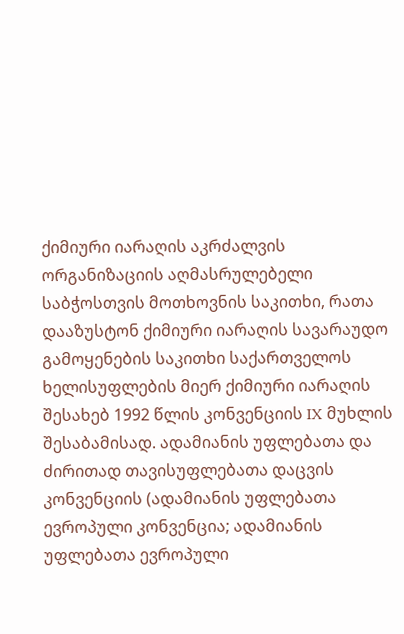ქიმიური იარაღის აკრძალვის ორგანიზაციის აღმასრულებელი საბჭოსთვის მოთხოვნის საკითხი, რათა დააზუსტონ ქიმიური იარაღის სავარაუდო გამოყენების საკითხი საქართველოს ხელისუფლების მიერ ქიმიური იარაღის შესახებ 1992 წლის კონვენციის IX მუხლის შესაბამისად. ადამიანის უფლებათა და ძირითად თავისუფლებათა დაცვის კონვენციის (ადამიანის უფლებათა ევროპული კონვენცია; ადამიანის უფლებათა ევროპული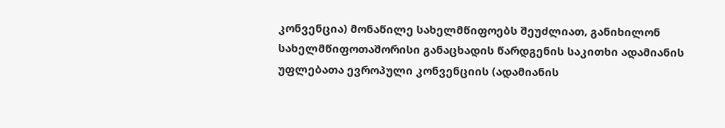კონვენცია) მონაწილე სახელმწიფოებს შეუძლიათ, განიხილონ სახელმწიფოთაშორისი განაცხადის წარდგენის საკითხი ადამიანის უფლებათა ევროპული კონვენციის (ადამიანის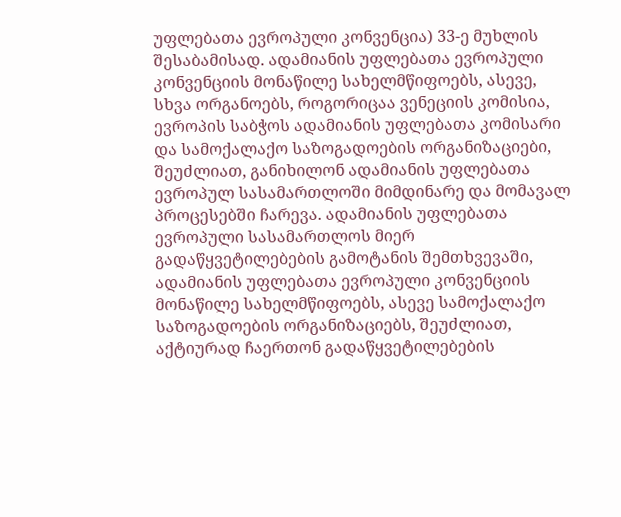უფლებათა ევროპული კონვენცია) 33-ე მუხლის შესაბამისად. ადამიანის უფლებათა ევროპული კონვენციის მონაწილე სახელმწიფოებს, ასევე, სხვა ორგანოებს, როგორიცაა ვენეციის კომისია, ევროპის საბჭოს ადამიანის უფლებათა კომისარი და სამოქალაქო საზოგადოების ორგანიზაციები, შეუძლიათ, განიხილონ ადამიანის უფლებათა ევროპულ სასამართლოში მიმდინარე და მომავალ პროცესებში ჩარევა. ადამიანის უფლებათა ევროპული სასამართლოს მიერ გადაწყვეტილებების გამოტანის შემთხვევაში, ადამიანის უფლებათა ევროპული კონვენციის მონაწილე სახელმწიფოებს, ასევე სამოქალაქო საზოგადოების ორგანიზაციებს, შეუძლიათ, აქტიურად ჩაერთონ გადაწყვეტილებების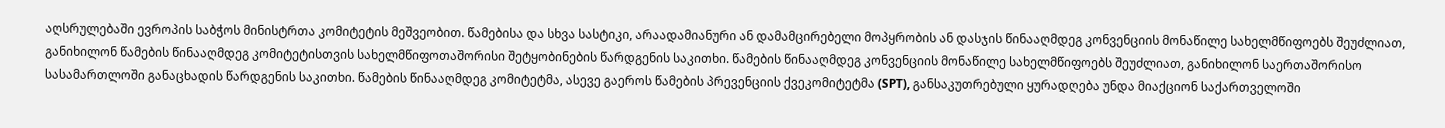აღსრულებაში ევროპის საბჭოს მინისტრთა კომიტეტის მეშვეობით. წამებისა და სხვა სასტიკი, არაადამიანური ან დამამცირებელი მოპყრობის ან დასჯის წინააღმდეგ კონვენციის მონაწილე სახელმწიფოებს შეუძლიათ, განიხილონ წამების წინააღმდეგ კომიტეტისთვის სახელმწიფოთაშორისი შეტყობინების წარდგენის საკითხი. წამების წინააღმდეგ კონვენციის მონაწილე სახელმწიფოებს შეუძლიათ, განიხილონ საერთაშორისო სასამართლოში განაცხადის წარდგენის საკითხი. წამების წინააღმდეგ კომიტეტმა, ასევე გაეროს წამების პრევენციის ქვეკომიტეტმა (SPT), განსაკუთრებული ყურადღება უნდა მიაქციონ საქართველოში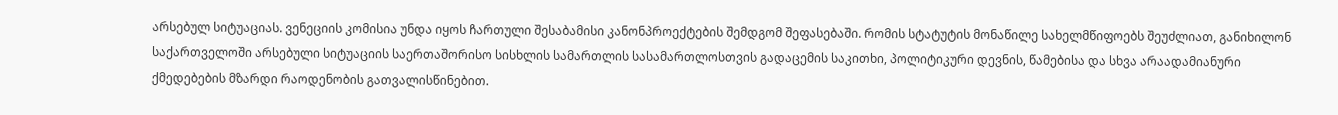არსებულ სიტუაციას. ვენეციის კომისია უნდა იყოს ჩართული შესაბამისი კანონპროექტების შემდგომ შეფასებაში. რომის სტატუტის მონაწილე სახელმწიფოებს შეუძლიათ, განიხილონ საქართველოში არსებული სიტუაციის საერთაშორისო სისხლის სამართლის სასამართლოსთვის გადაცემის საკითხი, პოლიტიკური დევნის, წამებისა და სხვა არაადამიანური ქმედებების მზარდი რაოდენობის გათვალისწინებით.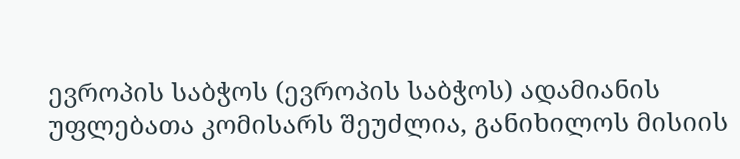ევროპის საბჭოს (ევროპის საბჭოს) ადამიანის უფლებათა კომისარს შეუძლია, განიხილოს მისიის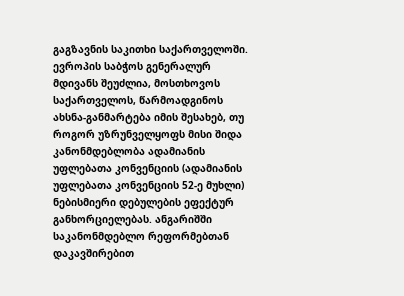გაგზავნის საკითხი საქართველოში. ევროპის საბჭოს გენერალურ მდივანს შეუძლია, მოსთხოვოს საქართველოს, წარმოადგინოს ახსნა-განმარტება იმის შესახებ, თუ როგორ უზრუნველყოფს მისი შიდა კანონმდებლობა ადამიანის უფლებათა კონვენციის (ადამიანის უფლებათა კონვენციის 52-ე მუხლი) ნებისმიერი დებულების ეფექტურ განხორციელებას. ანგარიშში საკანონმდებლო რეფორმებთან დაკავშირებით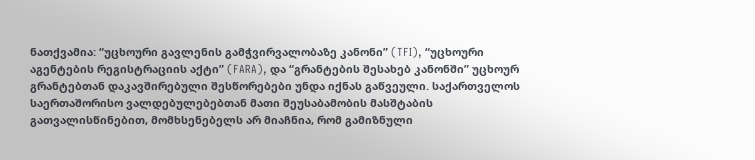ნათქვამია: “უცხოური გავლენის გამჭვირვალობაზე კანონი” (TFI), “უცხოური აგენტების რეგისტრაციის აქტი” (FARA), და “გრანტების შესახებ კანონში” უცხოურ გრანტებთან დაკავშირებული შესწორებები უნდა იქნას გაწვეული. საქართველოს საერთაშორისო ვალდებულებებთან მათი შეუსაბამობის მასშტაბის გათვალისწინებით, მომხსენებელს არ მიაჩნია, რომ გამიზნული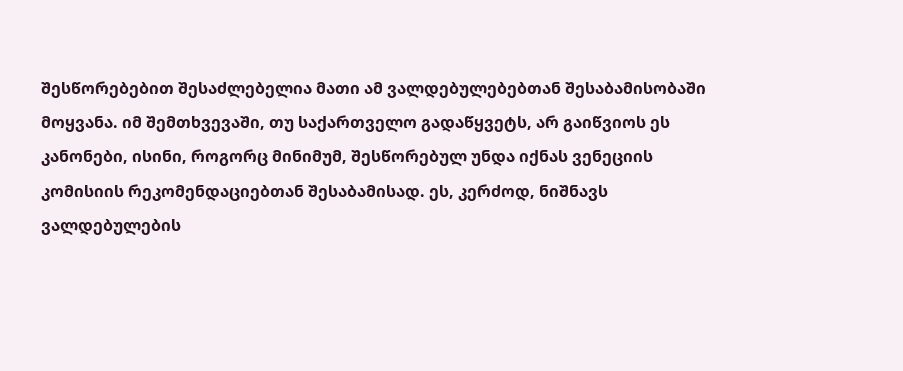შესწორებებით შესაძლებელია მათი ამ ვალდებულებებთან შესაბამისობაში მოყვანა. იმ შემთხვევაში, თუ საქართველო გადაწყვეტს, არ გაიწვიოს ეს კანონები, ისინი, როგორც მინიმუმ, შესწორებულ უნდა იქნას ვენეციის კომისიის რეკომენდაციებთან შესაბამისად. ეს, კერძოდ, ნიშნავს ვალდებულების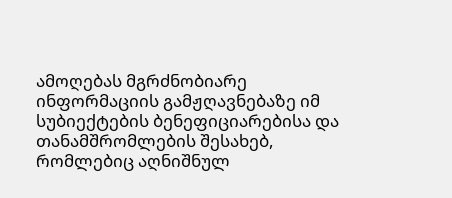ამოღებას მგრძნობიარე ინფორმაციის გამჟღავნებაზე იმ სუბიექტების ბენეფიციარებისა და თანამშრომლების შესახებ, რომლებიც აღნიშნულ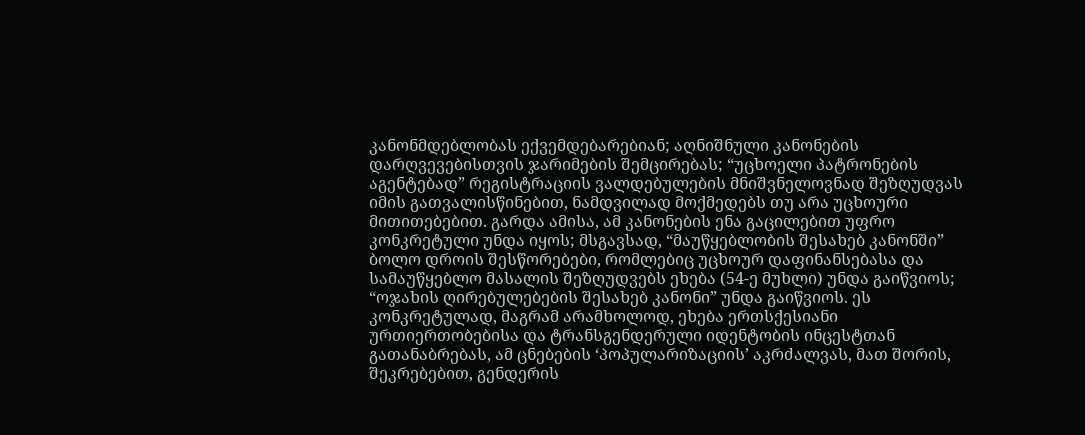კანონმდებლობას ექვემდებარებიან; აღნიშნული კანონების დარღვევებისთვის ჯარიმების შემცირებას; “უცხოელი პატრონების აგენტებად” რეგისტრაციის ვალდებულების მნიშვნელოვნად შეზღუდვას იმის გათვალისწინებით, ნამდვილად მოქმედებს თუ არა უცხოური მითითებებით. გარდა ამისა, ამ კანონების ენა გაცილებით უფრო კონკრეტული უნდა იყოს; მსგავსად, “მაუწყებლობის შესახებ კანონში” ბოლო დროის შესწორებები, რომლებიც უცხოურ დაფინანსებასა და სამაუწყებლო მასალის შეზღუდვებს ეხება (54-ე მუხლი) უნდა გაიწვიოს; “ოჯახის ღირებულებების შესახებ კანონი” უნდა გაიწვიოს. ეს კონკრეტულად, მაგრამ არამხოლოდ, ეხება ერთსქესიანი ურთიერთობებისა და ტრანსგენდერული იდენტობის ინცესტთან გათანაბრებას, ამ ცნებების ‘პოპულარიზაციის’ აკრძალვას, მათ შორის, შეკრებებით, გენდერის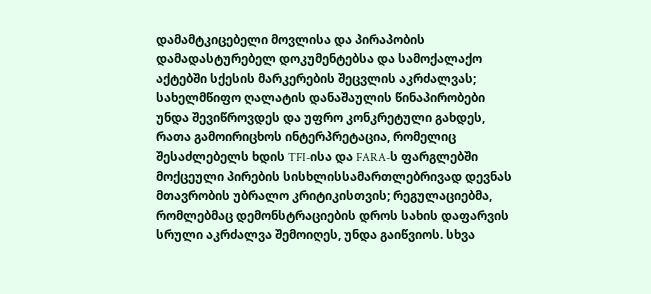დამამტკიცებელი მოვლისა და პირაპობის დამადასტურებელ დოკუმენტებსა და სამოქალაქო აქტებში სქესის მარკერების შეცვლის აკრძალვას; სახელმწიფო ღალატის დანაშაულის წინაპირობები უნდა შევიწროვდეს და უფრო კონკრეტული გახდეს, რათა გამოირიცხოს ინტერპრეტაცია, რომელიც შესაძლებელს ხდის TFI-ისა და FARA-ს ფარგლებში მოქცეული პირების სისხლისსამართლებრივად დევნას მთავრობის უბრალო კრიტიკისთვის; რეგულაციებმა, რომლებმაც დემონსტრაციების დროს სახის დაფარვის სრული აკრძალვა შემოიღეს, უნდა გაიწვიოს. სხვა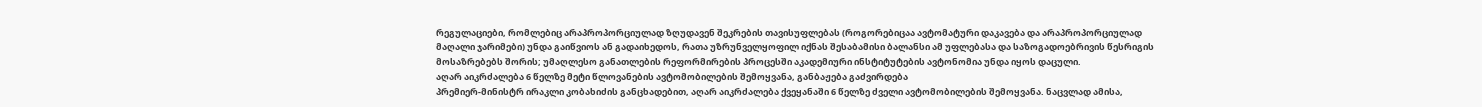რეგულაციები, რომლებიც არაპროპორციულად ზღუდავენ შეკრების თავისუფლებას (როგორებიცაა ავტომატური დაკავება და არაპროპორციულად მაღალი ჯარიმები) უნდა გაიწვიოს ან გადაიხედოს, რათა უზრუნველყოფილ იქნას შესაბამისი ბალანსი ამ უფლებასა და საზოგადოებრივის წესრიგის მოსაზრებებს შორის; უმაღლესო განათლების რეფორმირების პროცესში აკადემიური ინსტიტუტების ავტონომია უნდა იყოს დაცული.
აღარ აიკრძალება 6 წელზე მეტი წლოვანების ავტომობილების შემოყვანა, განბაჟება გაძვირდება
პრემიერ-მინისტრ ირაკლი კობახიძის განცხადებით, აღარ აიკრძალება ქვეყანაში 6 წელზე ძველი ავტომობილების შემოყვანა. ნაცვლად ამისა,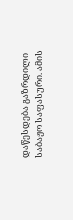დაწესდება გაზრდილი საბაჟო საფასური. ამის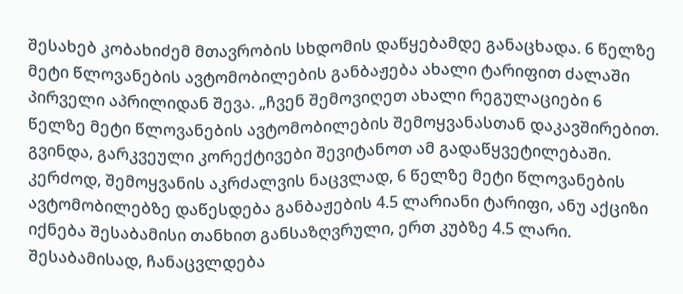შესახებ კობახიძემ მთავრობის სხდომის დაწყებამდე განაცხადა. 6 წელზე მეტი წლოვანების ავტომობილების განბაჟება ახალი ტარიფით ძალაში პირველი აპრილიდან შევა. „ჩვენ შემოვიღეთ ახალი რეგულაციები 6 წელზე მეტი წლოვანების ავტომობილების შემოყვანასთან დაკავშირებით. გვინდა, გარკვეული კორექტივები შევიტანოთ ამ გადაწყვეტილებაში. კერძოდ, შემოყვანის აკრძალვის ნაცვლად, 6 წელზე მეტი წლოვანების ავტომობილებზე დაწესდება განბაჟების 4.5 ლარიანი ტარიფი, ანუ აქციზი იქნება შესაბამისი თანხით განსაზღვრული, ერთ კუბზე 4.5 ლარი. შესაბამისად, ჩანაცვლდება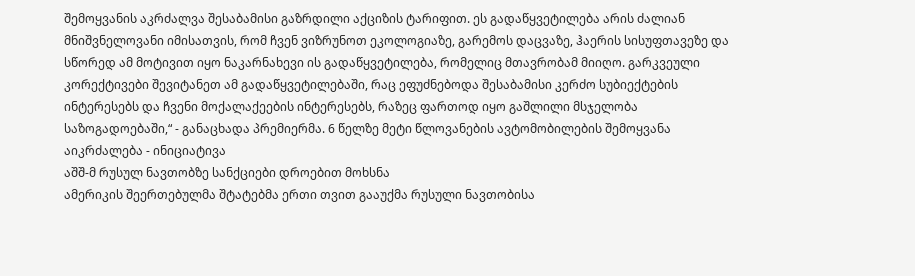შემოყვანის აკრძალვა შესაბამისი გაზრდილი აქციზის ტარიფით. ეს გადაწყვეტილება არის ძალიან მნიშვნელოვანი იმისათვის, რომ ჩვენ ვიზრუნოთ ეკოლოგიაზე, გარემოს დაცვაზე, ჰაერის სისუფთავეზე და სწორედ ამ მოტივით იყო ნაკარნახევი ის გადაწყვეტილება, რომელიც მთავრობამ მიიღო. გარკვეული კორექტივები შევიტანეთ ამ გადაწყვეტილებაში, რაც ეფუძნებოდა შესაბამისი კერძო სუბიექტების ინტერესებს და ჩვენი მოქალაქეების ინტერესებს, რაზეც ფართოდ იყო გაშლილი მსჯელობა საზოგადოებაში,“ - განაცხადა პრემიერმა. 6 წელზე მეტი წლოვანების ავტომობილების შემოყვანა აიკრძალება - ინიციატივა
აშშ-მ რუსულ ნავთობზე სანქციები დროებით მოხსნა
ამერიკის შეერთებულმა შტატებმა ერთი თვით გააუქმა რუსული ნავთობისა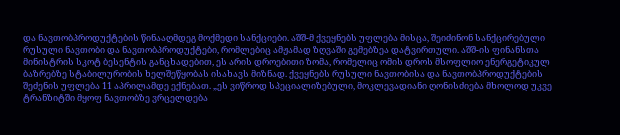და ნავთობპროდუქტების წინააღმდეგ მოქმედი სანქციები. აშშ-მ ქვეყნებს უფლება მისცა, შეიძინონ სანქცირებული რუსული ნავთობი და ნავთობპროდუქტები, რომლებიც ამჟამად ზღვაში გემებზეა დატვირთული. აშშ-ის ფინანსთა მინისტრის სკოტ ბესენტის განცხადებით, ეს არის დროებითი ზომა, რომელიც ომის დროს მსოფლიო ენერგეტიკულ ბაზრებზე სტაბილურობის ხელშეწყობას ისახავს მიზნად. ქვეყნებს რუსული ნავთობისა და ნავთობპროდუქტების შეძენის უფლება 11 აპრილამდე ექნებათ. „ეს ვიწროდ სპეციალიზებული, მოკლევადიანი ღონისძიება მხოლოდ უკვე ტრანზიტში მყოფ ნავთობზე ვრცელდება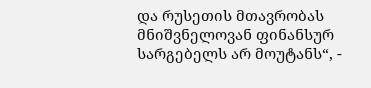და რუსეთის მთავრობას მნიშვნელოვან ფინანსურ სარგებელს არ მოუტანს“, -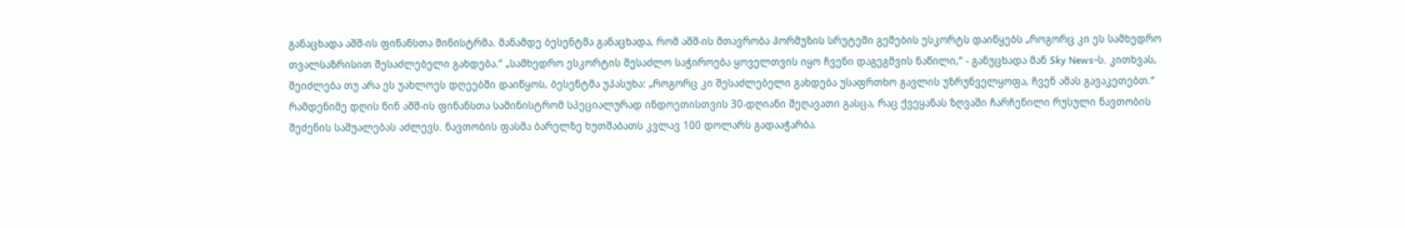განაცხადა აშშ-ის ფინანსთა მინისტრმა. მანამდე ბესენტმა განაცხადა, რომ აშშ-ის მთავრობა ჰორმუზის სრუტეში გემების ესკორტს დაიწყებს „როგორც კი ეს სამხედრო თვალსაზრისით შესაძლებელი გახდება.“ „სამხედრო ესკორტის შესაძლო საჭიროება ყოველთვის იყო ჩვენი დაგეგმვის ნაწილი,“ - განუცხადა მან Sky News-ს. კითხვას, შეიძლება თუ არა ეს უახლოეს დღეებში დაიწყოს, ბესენტმა უპასუხა: „როგორც კი შესაძლებელი გახდება უსაფრთხო გავლის უზრუნველყოფა, ჩვენ ამას გავაკეთებთ.“ რამდენიმე დღის წინ აშშ-ის ფინანსთა სამინისტრომ სპეციალურად ინდოეთისთვის 30-დღიანი შეღავათი გასცა, რაც ქვეყანას ზღვაში ჩარჩენილი რუსული ნავთობის შეძენის საშუალებას აძლევს. ნავთობის ფასმა ბარელზე ხუთშაბათს კვლავ 100 დოლარს გადააჭარბა.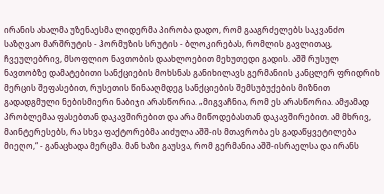ირანის ახალმა უზენაესმა ლიდერმა პირობა დადო, რომ გააგრძელებს საკვანძო საზღვაო მარშრუტის - ჰორმუზის სრუტის - ბლოკირებას, რომლის გავლითაც, ჩვეულებრივ, მსოფლიო ნავთობის დაახლოებით მეხუთედი გადის. აშშ რუსულ ნავთობზე დამატებითი სანქციების მოხსნას განიხილავს გერმანიის კანცლერ ფრიდრიხ მერცის შეფასებით, რუსეთის წინააღმდეგ სანქციების შემსუბუქების მიზნით გადადგმული ნებისმიერი ნაბიჯი არასწორია. „მიგვაჩნია, რომ ეს არასწორია. ამჟამად პრობლემაა ფასებთან დაკავშირებით და არა მიწოდებასთან დაკავშირებით. ამ მხრივ, მაინტერესებს, რა სხვა ფაქტორებმა აიძულა აშშ-ის მთავრობა ეს გადაწყვეტილება მიეღო,“ - განაცხადა მერცმა. მან ხაზი გაუსვა, რომ გერმანია აშშ-ისრაელსა და ირანს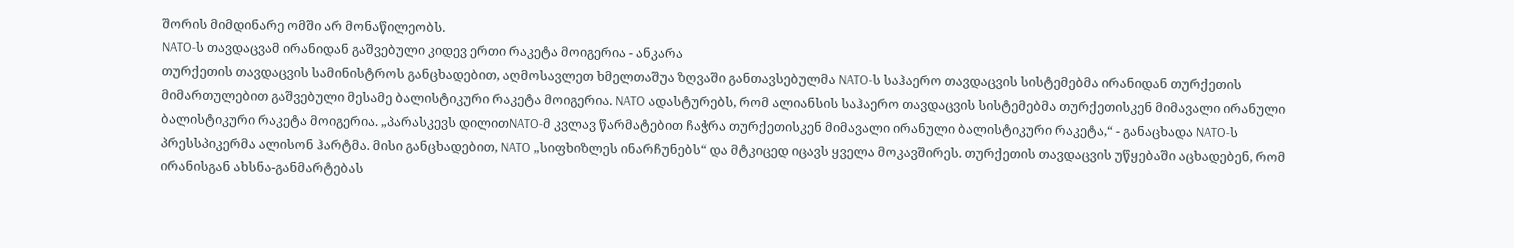შორის მიმდინარე ომში არ მონაწილეობს.
NATO-ს თავდაცვამ ირანიდან გაშვებული კიდევ ერთი რაკეტა მოიგერია - ანკარა
თურქეთის თავდაცვის სამინისტროს განცხადებით, აღმოსავლეთ ხმელთაშუა ზღვაში განთავსებულმა NATO-ს საჰაერო თავდაცვის სისტემებმა ირანიდან თურქეთის მიმართულებით გაშვებული მესამე ბალისტიკური რაკეტა მოიგერია. NATO ადასტურებს, რომ ალიანსის საჰაერო თავდაცვის სისტემებმა თურქეთისკენ მიმავალი ირანული ბალისტიკური რაკეტა მოიგერია. „პარასკევს დილითNATO-მ კვლავ წარმატებით ჩაჭრა თურქეთისკენ მიმავალი ირანული ბალისტიკური რაკეტა,“ - განაცხადა NATO-ს პრესსპიკერმა ალისონ ჰარტმა. მისი განცხადებით, NATO „სიფხიზლეს ინარჩუნებს“ და მტკიცედ იცავს ყველა მოკავშირეს. თურქეთის თავდაცვის უწყებაში აცხადებენ, რომ ირანისგან ახსნა-განმარტებას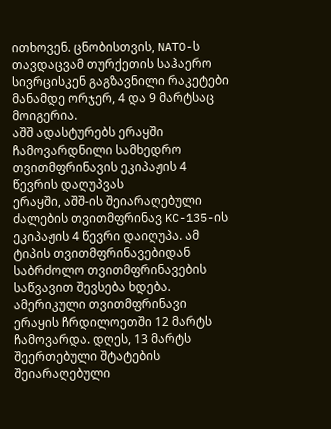ითხოვენ. ცნობისთვის, NATO-ს თავდაცვამ თურქეთის საჰაერო სივრცისკენ გაგზავნილი რაკეტები მანამდე ორჯერ, 4 და 9 მარტსაც მოიგერია.
აშშ ადასტურებს ერაყში ჩამოვარდნილი სამხედრო თვითმფრინავის ეკიპაჟის 4 წევრის დაღუპვას
ერაყში, აშშ-ის შეიარაღებული ძალების თვითმფრინავ KC-135-ის ეკიპაჟის 4 წევრი დაიღუპა. ამ ტიპის თვითმფრინავებიდან საბრძოლო თვითმფრინავების საწვავით შევსება ხდება. ამერიკული თვითმფრინავი ერაყის ჩრდილოეთში 12 მარტს ჩამოვარდა. დღეს, 13 მარტს შეერთებული შტატების შეიარაღებული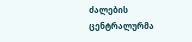ძალების ცენტრალურმა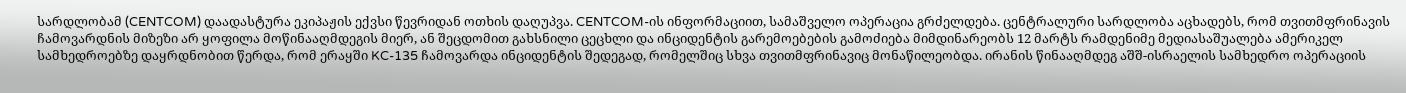სარდლობამ (CENTCOM) დაადასტურა ეკიპაჟის ექვსი წევრიდან ოთხის დაღუპვა. CENTCOM-ის ინფორმაციით, სამაშველო ოპერაცია გრძელდება. ცენტრალური სარდლობა აცხადებს, რომ თვითმფრინავის ჩამოვარდნის მიზეზი არ ყოფილა მოწინააღმდეგის მიერ, ან შეცდომით გახსნილი ცეცხლი და ინციდენტის გარემოებების გამოძიება მიმდინარეობს 12 მარტს რამდენიმე მედიასაშუალება ამერიკელ სამხედროებზე დაყრდნობით წერდა, რომ ერაყში KC-135 ჩამოვარდა ინციდენტის შედეგად, რომელშიც სხვა თვითმფრინავიც მონაწილეობდა. ირანის წინააღმდეგ აშშ-ისრაელის სამხედრო ოპერაციის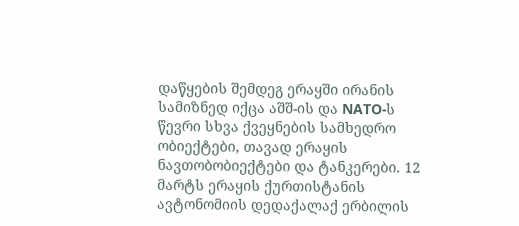დაწყების შემდეგ ერაყში ირანის სამიზნედ იქცა აშშ-ის და NATO-ს წევრი სხვა ქვეყნების სამხედრო ობიექტები, თავად ერაყის ნავთობობიექტები და ტანკერები. 12 მარტს ერაყის ქურთისტანის ავტონომიის დედაქალაქ ერბილის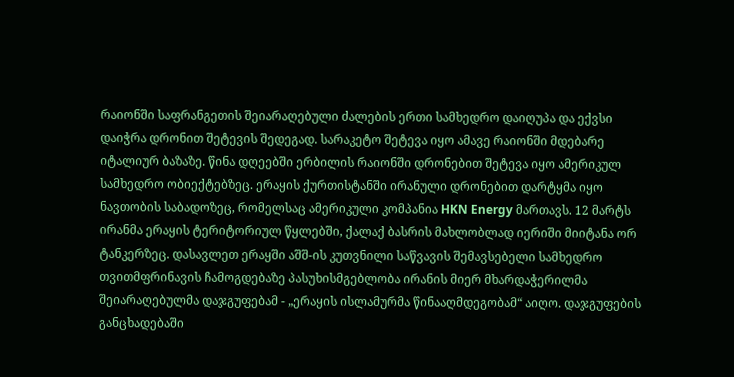რაიონში საფრანგეთის შეიარაღებული ძალების ერთი სამხედრო დაიღუპა და ექვსი დაიჭრა დრონით შეტევის შედეგად. სარაკეტო შეტევა იყო ამავე რაიონში მდებარე იტალიურ ბაზაზე. წინა დღეებში ერბილის რაიონში დრონებით შეტევა იყო ამერიკულ სამხედრო ობიექტებზეც. ერაყის ქურთისტანში ირანული დრონებით დარტყმა იყო ნავთობის საბადოზეც, რომელსაც ამერიკული კომპანია HKN Energy მართავს. 12 მარტს ირანმა ერაყის ტერიტორიულ წყლებში, ქალაქ ბასრის მახლობლად იერიში მიიტანა ორ ტანკერზეც. დასავლეთ ერაყში აშშ-ის კუთვნილი საწვავის შემავსებელი სამხედრო თვითმფრინავის ჩამოგდებაზე პასუხისმგებლობა ირანის მიერ მხარდაჭერილმა შეიარაღებულმა დაჯგუფებამ - „ერაყის ისლამურმა წინააღმდეგობამ“ აიღო. დაჯგუფების განცხადებაში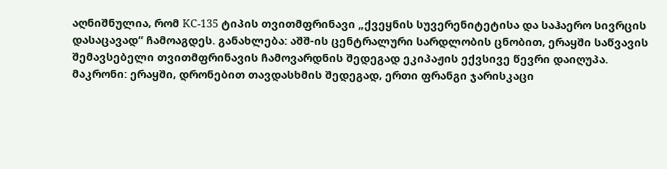აღნიშნულია, რომ KC-135 ტიპის თვითმფრინავი „ქვეყნის სუვერენიტეტისა და საჰაერო სივრცის დასაცავად“ ჩამოაგდეს. განახლება: აშშ-ის ცენტრალური სარდლობის ცნობით, ერაყში საწვავის შემავსებელი თვითმფრინავის ჩამოვარდნის შედეგად ეკიპაჟის ექვსივე წევრი დაიღუპა.
მაკრონი: ერაყში, დრონებით თავდასხმის შედეგად, ერთი ფრანგი ჯარისკაცი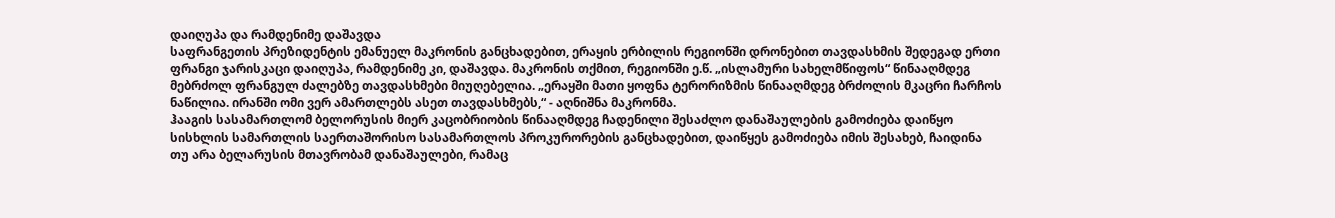დაიღუპა და რამდენიმე დაშავდა
საფრანგეთის პრეზიდენტის ემანუელ მაკრონის განცხადებით, ერაყის ერბილის რეგიონში დრონებით თავდასხმის შედეგად ერთი ფრანგი ჯარისკაცი დაიღუპა, რამდენიმე კი, დაშავდა. მაკრონის თქმით, რეგიონში ე.წ. „ისლამური სახელმწიფოს“ წინააღმდეგ მებრძოლ ფრანგულ ძალებზე თავდასხმები მიუღებელია. „ერაყში მათი ყოფნა ტერორიზმის წინააღმდეგ ბრძოლის მკაცრი ჩარჩოს ნაწილია. ირანში ომი ვერ ამართლებს ასეთ თავდასხმებს,“ - აღნიშნა მაკრონმა.
ჰააგის სასამართლომ ბელორუსის მიერ კაცობრიობის წინააღმდეგ ჩადენილი შესაძლო დანაშაულების გამოძიება დაიწყო
სისხლის სამართლის საერთაშორისო სასამართლოს პროკურორების განცხადებით, დაიწყეს გამოძიება იმის შესახებ, ჩაიდინა თუ არა ბელარუსის მთავრობამ დანაშაულები, რამაც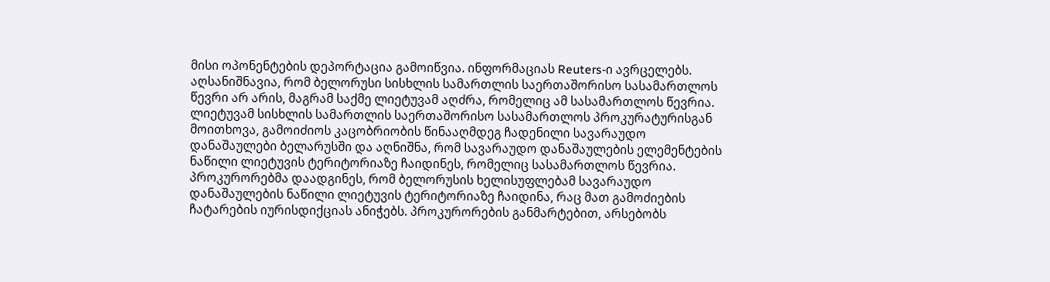მისი ოპონენტების დეპორტაცია გამოიწვია. ინფორმაციას Reuters-ი ავრცელებს. აღსანიშნავია, რომ ბელორუსი სისხლის სამართლის საერთაშორისო სასამართლოს წევრი არ არის, მაგრამ საქმე ლიეტუვამ აღძრა, რომელიც ამ სასამართლოს წევრია. ლიეტუვამ სისხლის სამართლის საერთაშორისო სასამართლოს პროკურატურისგან მოითხოვა, გამოიძიოს კაცობრიობის წინააღმდეგ ჩადენილი სავარაუდო დანაშაულები ბელარუსში და აღნიშნა, რომ სავარაუდო დანაშაულების ელემენტების ნაწილი ლიეტუვის ტერიტორიაზე ჩაიდინეს, რომელიც სასამართლოს წევრია. პროკურორებმა დაადგინეს, რომ ბელორუსის ხელისუფლებამ სავარაუდო დანაშაულების ნაწილი ლიეტუვის ტერიტორიაზე ჩაიდინა, რაც მათ გამოძიების ჩატარების იურისდიქციას ანიჭებს. პროკურორების განმარტებით, არსებობს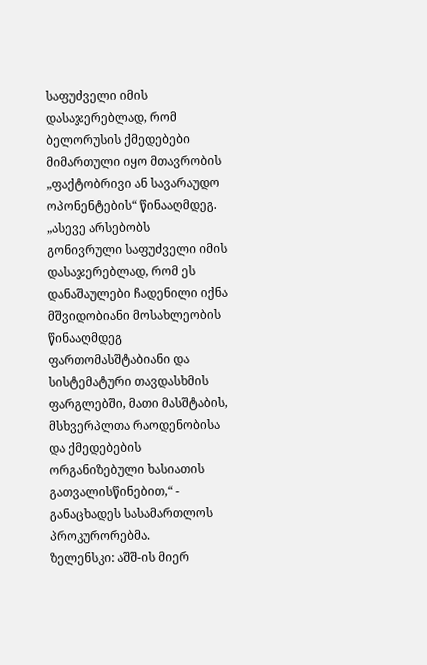საფუძველი იმის დასაჯერებლად, რომ ბელორუსის ქმედებები მიმართული იყო მთავრობის „ფაქტობრივი ან სავარაუდო ოპონენტების“ წინააღმდეგ. „ასევე არსებობს გონივრული საფუძველი იმის დასაჯერებლად, რომ ეს დანაშაულები ჩადენილი იქნა მშვიდობიანი მოსახლეობის წინააღმდეგ ფართომასშტაბიანი და სისტემატური თავდასხმის ფარგლებში, მათი მასშტაბის, მსხვერპლთა რაოდენობისა და ქმედებების ორგანიზებული ხასიათის გათვალისწინებით,“ - განაცხადეს სასამართლოს პროკურორებმა.
ზელენსკი: აშშ-ის მიერ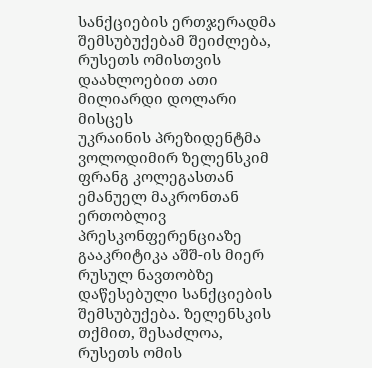სანქციების ერთჯერადმა შემსუბუქებამ შეიძლება, რუსეთს ომისთვის დაახლოებით ათი მილიარდი დოლარი მისცეს
უკრაინის პრეზიდენტმა ვოლოდიმირ ზელენსკიმ ფრანგ კოლეგასთან ემანუელ მაკრონთან ერთობლივ პრესკონფერენციაზე გააკრიტიკა აშშ-ის მიერ რუსულ ნავთობზე დაწესებული სანქციების შემსუბუქება. ზელენსკის თქმით, შესაძლოა, რუსეთს ომის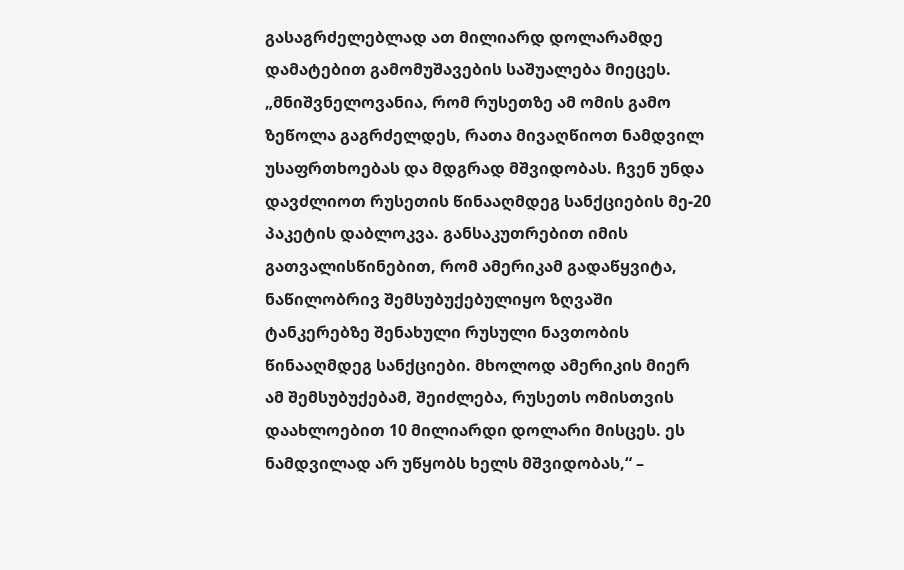გასაგრძელებლად ათ მილიარდ დოლარამდე დამატებით გამომუშავების საშუალება მიეცეს. „მნიშვნელოვანია, რომ რუსეთზე ამ ომის გამო ზეწოლა გაგრძელდეს, რათა მივაღწიოთ ნამდვილ უსაფრთხოებას და მდგრად მშვიდობას. ჩვენ უნდა დავძლიოთ რუსეთის წინააღმდეგ სანქციების მე-20 პაკეტის დაბლოკვა. განსაკუთრებით იმის გათვალისწინებით, რომ ამერიკამ გადაწყვიტა, ნაწილობრივ შემსუბუქებულიყო ზღვაში ტანკერებზე შენახული რუსული ნავთობის წინააღმდეგ სანქციები. მხოლოდ ამერიკის მიერ ამ შემსუბუქებამ, შეიძლება, რუსეთს ომისთვის დაახლოებით 10 მილიარდი დოლარი მისცეს. ეს ნამდვილად არ უწყობს ხელს მშვიდობას,“ –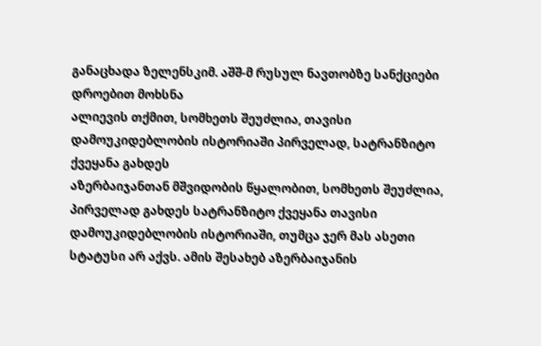განაცხადა ზელენსკიმ. აშშ-მ რუსულ ნავთობზე სანქციები დროებით მოხსნა
ალიევის თქმით, სომხეთს შეუძლია, თავისი დამოუკიდებლობის ისტორიაში პირველად, სატრანზიტო ქვეყანა გახდეს
აზერბაიჯანთან მშვიდობის წყალობით, სომხეთს შეუძლია, პირველად გახდეს სატრანზიტო ქვეყანა თავისი დამოუკიდებლობის ისტორიაში, თუმცა ჯერ მას ასეთი სტატუსი არ აქვს. ამის შესახებ აზერბაიჯანის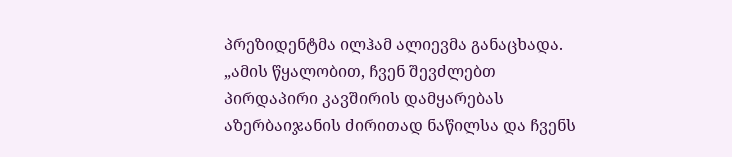პრეზიდენტმა ილჰამ ალიევმა განაცხადა. „ამის წყალობით, ჩვენ შევძლებთ პირდაპირი კავშირის დამყარებას აზერბაიჯანის ძირითად ნაწილსა და ჩვენს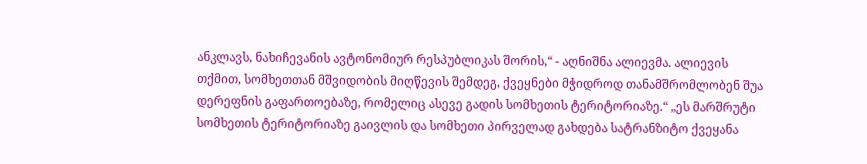ანკლავს, ნახიჩევანის ავტონომიურ რესპუბლიკას შორის,“ - აღნიშნა ალიევმა. ალიევის თქმით, სომხეთთან მშვიდობის მიღწევის შემდეგ, ქვეყნები მჭიდროდ თანამშრომლობენ შუა დერეფნის გაფართოებაზე, რომელიც ასევე გადის სომხეთის ტერიტორიაზე.“ „ეს მარშრუტი სომხეთის ტერიტორიაზე გაივლის და სომხეთი პირველად გახდება სატრანზიტო ქვეყანა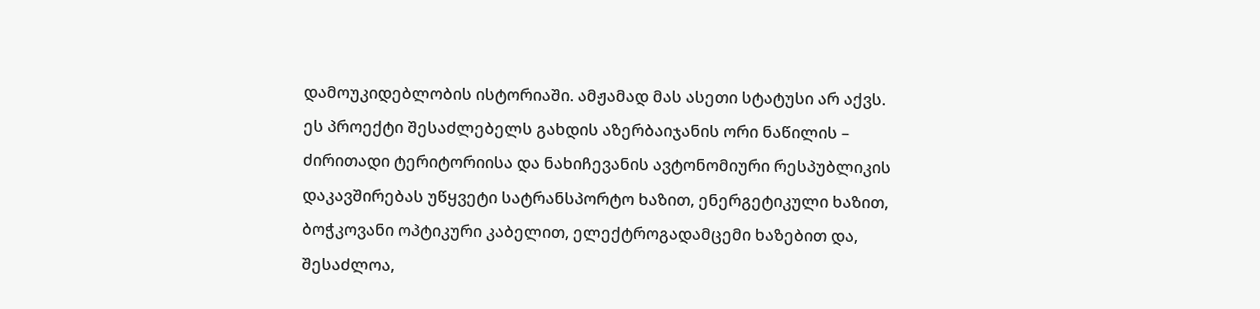დამოუკიდებლობის ისტორიაში. ამჟამად მას ასეთი სტატუსი არ აქვს. ეს პროექტი შესაძლებელს გახდის აზერბაიჯანის ორი ნაწილის – ძირითადი ტერიტორიისა და ნახიჩევანის ავტონომიური რესპუბლიკის დაკავშირებას უწყვეტი სატრანსპორტო ხაზით, ენერგეტიკული ხაზით, ბოჭკოვანი ოპტიკური კაბელით, ელექტროგადამცემი ხაზებით და, შესაძლოა,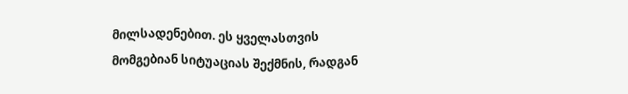მილსადენებით. ეს ყველასთვის მომგებიან სიტუაციას შექმნის, რადგან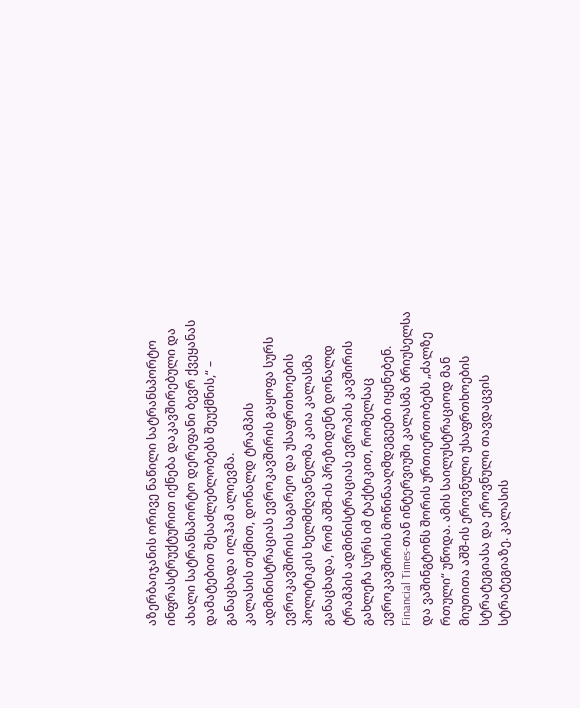აზერბაიჯანის ორივე ნაწილი სატრანსპორტო ინფრასტრუქტურით იქნება დაკავშირებული და ახალი სატრანსპორტო დერეფანი ბევრ ქვეყანას დამატებით შესაძლებლობებს შეუქმნის,“ – განაცხადა ილჰამ ალიევმა.
კალასის თქმით, დონალდ ტრამპის ადმინისტრაციას ევროკავშირის გაყოფა სურს
ევროკავშირის საგარეო და უსაფრთხოების პოლიტიკის ხელმძღვანელმა კაია კალასმა განაცხადა, რომ აშშ-ის პრეზიდენტ დონალდ ტრამპის ადმინისტრაციას ევროპის კავშირის გახლეჩა სურს იმ ტაქტიკით, რომელსაც ევროკავშირის მოწინააღმდეგეები იყენებენ. Financial Times-თან ინტერვიუში კალასმა ბრიუსელსა და ვაშინგტონს შორის ურთიერთობებს „ძალზე რთული“ უწოდა. ამის საილუსტრაციოდ მან მიუთითა აშშ-ის ეროვნული უსაფრთხოების სტრატეგიასა და ეროვნული თავდაცვის სტრატეგიაზე. კალასის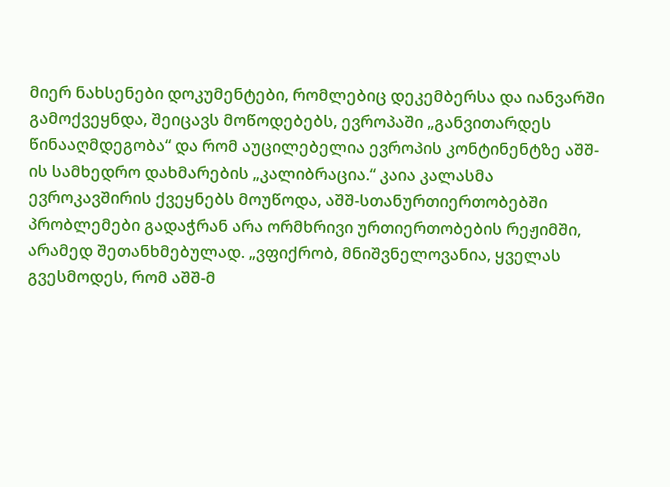მიერ ნახსენები დოკუმენტები, რომლებიც დეკემბერსა და იანვარში გამოქვეყნდა, შეიცავს მოწოდებებს, ევროპაში „განვითარდეს წინააღმდეგობა“ და რომ აუცილებელია ევროპის კონტინენტზე აშშ-ის სამხედრო დახმარების „კალიბრაცია.“ კაია კალასმა ევროკავშირის ქვეყნებს მოუწოდა, აშშ-სთანურთიერთობებში პრობლემები გადაჭრან არა ორმხრივი ურთიერთობების რეჟიმში, არამედ შეთანხმებულად. „ვფიქრობ, მნიშვნელოვანია, ყველას გვესმოდეს, რომ აშშ-მ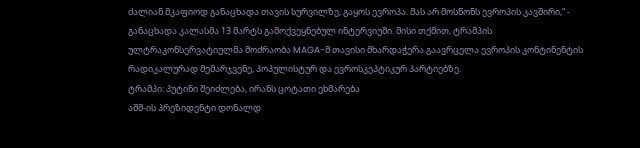ძალიან მკაფიოდ განაცხადა თავის სურვილზე, გაყოს ევროპა. მას არ მოსწონს ევროპის კავშირი,“ - განაცხადა კალასმა 13 მარტს გამოქვეყნებულ ინტერვიუში. მისი თქმით, ტრამპის ულტრაკონსერვატიულმა მოძრაობა MAGA-მ თავისი მხარდაჭერა გაავრცელა ევროპის კონტინენტის რადიკალურად მემარჯვენე, პოპულისტურ და ევროსკეპტიკურ პარტიებზე.
ტრამპი: პუტინი შეიძლება, ირანს ცოტათი ეხმარება
აშშ-ის პრეზიდენტი დონალდ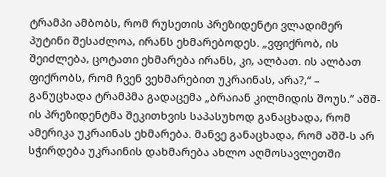ტრამპი ამბობს, რომ რუსეთის პრეზიდენტი ვლადიმერ პუტინი შესაძლოა, ირანს ეხმარებოდეს. „ვფიქრობ, ის შეიძლება, ცოტათი ეხმარება ირანს, კი, ალბათ. ის ალბათ ფიქრობს, რომ ჩვენ ვეხმარებით უკრაინას, არა?,“ – განუცხადა ტრამპმა გადაცემა „ბრაიან კილმიდის შოუს.“ აშშ-ის პრეზიდენტმა შეკითხვის საპასუხოდ განაცხადა, რომ ამერიკა უკრაინას ეხმარება. მანვე განაცხადა, რომ აშშ-ს არ სჭირდება უკრაინის დახმარება ახლო აღმოსავლეთში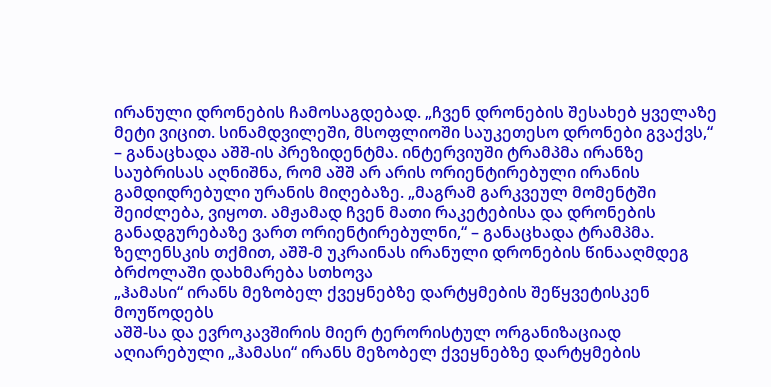ირანული დრონების ჩამოსაგდებად. „ჩვენ დრონების შესახებ ყველაზე მეტი ვიცით. სინამდვილეში, მსოფლიოში საუკეთესო დრონები გვაქვს,“ – განაცხადა აშშ-ის პრეზიდენტმა. ინტერვიუში ტრამპმა ირანზე საუბრისას აღნიშნა, რომ აშშ არ არის ორიენტირებული ირანის გამდიდრებული ურანის მიღებაზე. „მაგრამ გარკვეულ მომენტში შეიძლება, ვიყოთ. ამჟამად ჩვენ მათი რაკეტებისა და დრონების განადგურებაზე ვართ ორიენტირებულნი,“ – განაცხადა ტრამპმა. ზელენსკის თქმით, აშშ-მ უკრაინას ირანული დრონების წინააღმდეგ ბრძოლაში დახმარება სთხოვა
„ჰამასი“ ირანს მეზობელ ქვეყნებზე დარტყმების შეწყვეტისკენ მოუწოდებს
აშშ-სა და ევროკავშირის მიერ ტერორისტულ ორგანიზაციად აღიარებული „ჰამასი“ ირანს მეზობელ ქვეყნებზე დარტყმების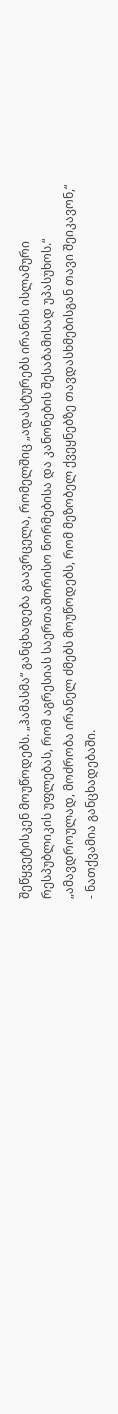შეწყვეტისკენ მოუწოდებს. „ჰამასმა“ განცხადება გაავრცელა, რომელშიც „ადასტურებს ირანის ისლამური რესპუბლიკის უფლებას, რომ აგრესიას საერთაშორისო ნორმებისა და კანონების შესაბამისად უპასუხოს.“ „ამავდროულად, მოძრობა ირანელ ძმებს მოუწოდებს, რომ მეზობელ ქვეყნებზე თავდასხმებისგან თავი შეიკავონ,“ - ნათქვამია განცხადებაში.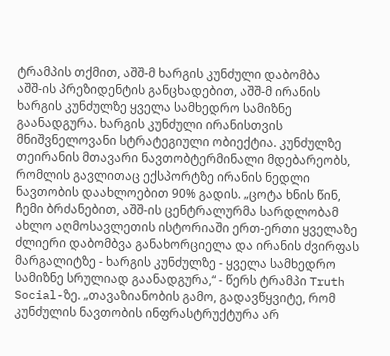ტრამპის თქმით, აშშ-მ ხარგის კუნძული დაბომბა
აშშ-ის პრეზიდენტის განცხადებით, აშშ-მ ირანის ხარგის კუნძულზე ყველა სამხედრო სამიზნე გაანადგურა. ხარგის კუნძული ირანისთვის მნიშვნელოვანი სტრატეგიული ობიექტია. კუნძულზე თეირანის მთავარი ნავთობტერმინალი მდებარეობს, რომლის გავლითაც ექსპორტზე ირანის ნედლი ნავთობის დაახლოებით 90% გადის. „ცოტა ხნის წინ, ჩემი ბრძანებით, აშშ-ის ცენტრალურმა სარდლობამ ახლო აღმოსავლეთის ისტორიაში ერთ-ერთი ყველაზე ძლიერი დაბომბვა განახორციელა და ირანის ძვირფას მარგალიტზე - ხარგის კუნძულზე - ყველა სამხედრო სამიზნე სრულიად გაანადგურა,“ - წერს ტრამპი Truth Social-ზე. „თავაზიანობის გამო, გადავწყვიტე, რომ კუნძულის ნავთობის ინფრასტრუქტურა არ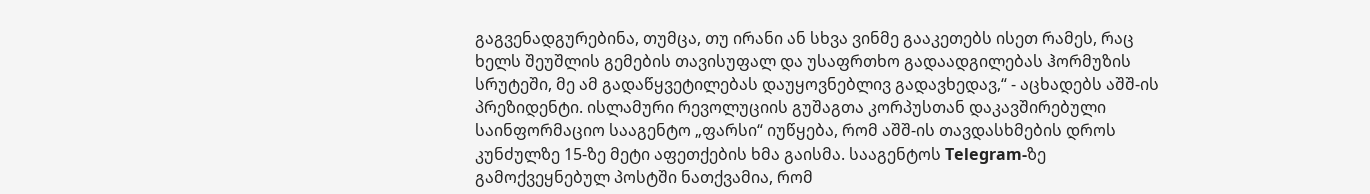გაგვენადგურებინა, თუმცა, თუ ირანი ან სხვა ვინმე გააკეთებს ისეთ რამეს, რაც ხელს შეუშლის გემების თავისუფალ და უსაფრთხო გადაადგილებას ჰორმუზის სრუტეში, მე ამ გადაწყვეტილებას დაუყოვნებლივ გადავხედავ,“ - აცხადებს აშშ-ის პრეზიდენტი. ისლამური რევოლუციის გუშაგთა კორპუსთან დაკავშირებული საინფორმაციო სააგენტო „ფარსი“ იუწყება, რომ აშშ-ის თავდასხმების დროს კუნძულზე 15-ზე მეტი აფეთქების ხმა გაისმა. სააგენტოს Telegram-ზე გამოქვეყნებულ პოსტში ნათქვამია, რომ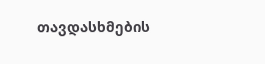თავდასხმების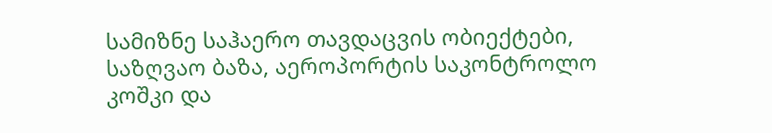სამიზნე საჰაერო თავდაცვის ობიექტები, საზღვაო ბაზა, აეროპორტის საკონტროლო კოშკი და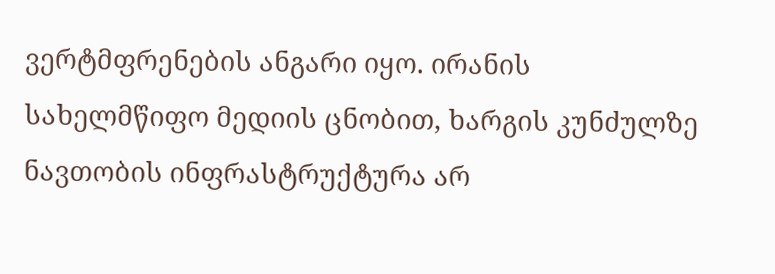ვერტმფრენების ანგარი იყო. ირანის სახელმწიფო მედიის ცნობით, ხარგის კუნძულზე ნავთობის ინფრასტრუქტურა არ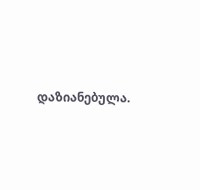დაზიანებულა.